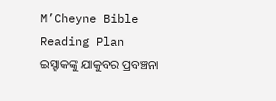M’Cheyne Bible Reading Plan
ଇସ୍ହାକଙ୍କୁ ଯାକୁବର ପ୍ରବଞ୍ଚନା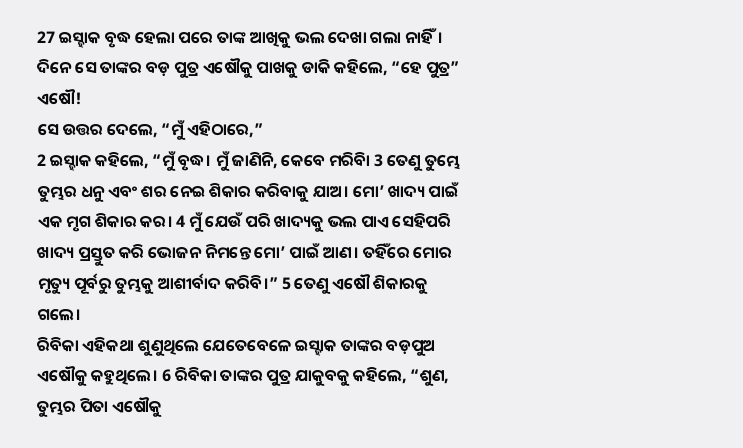27 ଇସ୍ହାକ ବୃଦ୍ଧ ହେଲା ପରେ ତାଙ୍କ ଆଖିକୁ ଭଲ ଦେଖା ଗଲା ନାହିଁ। ଦିନେ ସେ ତାଙ୍କର ବଡ଼ ପୁତ୍ର ଏଷୌକୁ ପାଖକୁ ଡାକି କହିଲେ, “ହେ ପୁତ୍ର” ଏଷୌ!
ସେ ଉତ୍ତର ଦେଲେ, “ମୁଁ ଏହିଠାରେ,”
2 ଇସ୍ହାକ କହିଲେ, “ମୁଁ ବୃଦ୍ଧ। ମୁଁ ଜାଣିନି, କେବେ ମରିବିା 3 ତେଣୁ ତୁମ୍ଭେ ତୁମ୍ଭର ଧନୁ ଏବଂ ଶର ନେଇ ଶିକାର କରିବାକୁ ଯାଅ। ମୋ’ ଖାଦ୍ୟ ପାଇଁ ଏକ ମୃଗ ଶିକାର କର। 4 ମୁଁ ଯେଉଁ ପରି ଖାଦ୍ୟକୁ ଭଲ ପାଏ ସେହିପରି ଖାଦ୍ୟ ପ୍ରସ୍ତୁତ କରି ଭୋଜନ ନିମନ୍ତେ ମୋ’ ପାଇଁ ଆଣ। ତହିଁରେ ମୋର ମୃତ୍ୟୁ ପୂର୍ବରୁ ତୁମ୍ଭକୁ ଆଶୀର୍ବାଦ କରିବି।” 5 ତେଣୁ ଏଷୌ ଶିକାରକୁ ଗଲେ।
ରିବିକା ଏହିକଥା ଶୁଣୁଥିଲେ ଯେତେବେଳେ ଇସ୍ହାକ ତାଙ୍କର ବଡ଼ପୁଅ ଏଷୌକୁ କହୁଥିଲେ। 6 ରିବିକା ତାଙ୍କର ପୁତ୍ର ଯାକୁବକୁ କହିଲେ, “ଶୁଣ, ତୁମ୍ଭର ପିତା ଏଷୌକୁ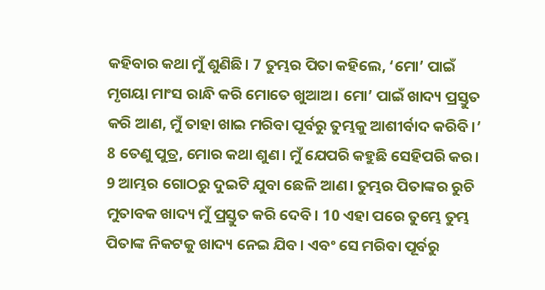କହିବାର କଥା ମୁଁ ଶୁଣିଛି। 7 ତୁମ୍ଭର ପିତା କହିଲେ, ‘ମୋ’ ପାଇଁ ମୃଗୟା ମାଂସ ରାନ୍ଧି କରି ମୋତେ ଖୁଆଅ। ମୋ’ ପାଇଁ ଖାଦ୍ୟ ପ୍ରସ୍ତୁତ କରି ଆଣ, ମୁଁ ତାହା ଖାଇ ମରିବା ପୂର୍ବରୁ ତୁମ୍ଭକୁ ଆଶୀର୍ବାଦ କରିବି।’ 8 ତେଣୁ ପୁତ୍ର, ମୋର କଥା ଶୁଣ। ମୁଁ ଯେପରି କହୁଛି ସେହିପରି କର। 9 ଆମ୍ଭର ଗୋଠରୁ ଦୁଇଟି ଯୁବା ଛେଳି ଆଣ। ତୁମ୍ଭର ପିତାଙ୍କର ରୁଚି ମୁତାବକ ଖାଦ୍ୟ ମୁଁ ପ୍ରସ୍ତୁତ କରି ଦେବି। 10 ଏହା ପରେ ତୁମ୍ଭେ ତୁମ୍ଭ ପିତାଙ୍କ ନିକଟକୁ ଖାଦ୍ୟ ନେଇ ଯିବ। ଏବଂ ସେ ମରିବା ପୂର୍ବରୁ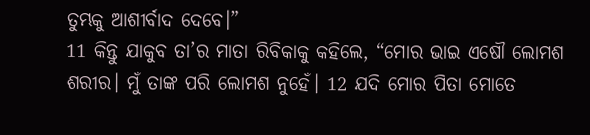ତୁମ୍ଭକୁ ଆଶୀର୍ବାଦ ଦେବେ।”
11 କିନ୍ତୁ ଯାକୁବ ତା’ର ମାତା ରିବିକାକୁ କହିଲେ, “ମୋର ଭାଇ ଏଷୌ ଲୋମଶ ଶରୀର। ମୁଁ ତାଙ୍କ ପରି ଲୋମଶ ନୁହେଁ। 12 ଯଦି ମୋର ପିତା ମୋତେ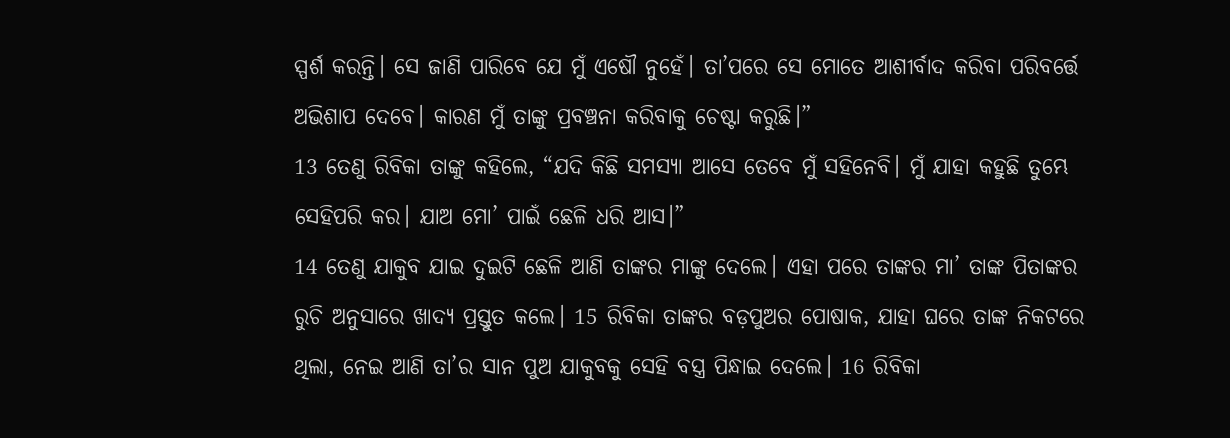ସ୍ପର୍ଶ କରନ୍ତି। ସେ ଜାଣି ପାରିବେ ଯେ ମୁଁ ଏଷୌ ନୁହେଁ। ତା’ପରେ ସେ ମୋତେ ଆଶୀର୍ବାଦ କରିବା ପରିବର୍ତ୍ତେ ଅଭିଶାପ ଦେବେ। କାରଣ ମୁଁ ତାଙ୍କୁ ପ୍ରବଞ୍ଚନା କରିବାକୁ ଚେଷ୍ଟା କରୁଛି।”
13 ତେଣୁ ରିବିକା ତାଙ୍କୁ କହିଲେ, “ଯଦି କିଛି ସମସ୍ୟା ଆସେ ତେବେ ମୁଁ ସହିନେବି। ମୁଁ ଯାହା କହୁଛି ତୁମ୍ଭେ ସେହିପରି କର। ଯାଅ ମୋ’ ପାଇଁ ଛେଳି ଧରି ଆସ।”
14 ତେଣୁ ଯାକୁବ ଯାଇ ଦୁଇଟି ଛେଳି ଆଣି ତାଙ୍କର ମାଙ୍କୁ ଦେଲେ। ଏହା ପରେ ତାଙ୍କର ମା’ ତାଙ୍କ ପିତାଙ୍କର ରୁଚି ଅନୁସାରେ ଖାଦ୍ୟ ପ୍ରସ୍ତୁତ କଲେ। 15 ରିବିକା ତାଙ୍କର ବଡ଼ପୁଅର ପୋଷାକ, ଯାହା ଘରେ ତାଙ୍କ ନିକଟରେ ଥିଲା, ନେଇ ଆଣି ତା’ର ସାନ ପୁଅ ଯାକୁବକୁ ସେହି ବସ୍ତ୍ର ପିନ୍ଧାଇ ଦେଲେ। 16 ରିବିକା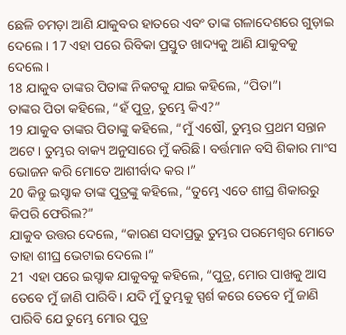ଛେଳି ଚମଡ଼ା ଆଣି ଯାକୁବର ହାତରେ ଏବଂ ତାଙ୍କ ଗଳାଦେଶରେ ଗୁଡ଼ାଇ ଦେଲେ। 17 ଏହା ପରେ ରିବିକା ପ୍ରସ୍ତୁତ ଖାଦ୍ୟକୁ ଆଣି ଯାକୁବକୁ ଦେଲେ।
18 ଯାକୁବ ତାଙ୍କର ପିତାଙ୍କ ନିକଟକୁ ଯାଇ କହିଲେ, “ପିତା”।
ତାଙ୍କର ପିତା କହିଲେ, “ହଁ ପୁତ୍ର, ତୁମ୍ଭେ କିଏ?”
19 ଯାକୁବ ତାଙ୍କର ପିତାଙ୍କୁ କହିଲେ, “ମୁଁ ଏଷୌ, ତୁମ୍ଭର ପ୍ରଥମ ସନ୍ତାନ ଅଟେ। ତୁମ୍ଭର ବାକ୍ୟ ଅନୁସାରେ ମୁଁ କରିଛି। ବର୍ତ୍ତମାନ ବସି ଶିକାର ମାଂସ ଭୋଜନ କରି ମୋତେ ଆଶୀର୍ବାଦ କର।”
20 କିନ୍ତୁ ଇସ୍ହାକ ତାଙ୍କ ପୁତ୍ରଙ୍କୁ କହିଲେ, “ତୁମ୍ଭେ ଏତେ ଶୀଘ୍ର ଶିକାରରୁ କିପରି ଫେରିଲ?”
ଯାକୁବ ଉତ୍ତର ଦେଲେ, “କାରଣ ସଦାପ୍ରଭୁ ତୁମ୍ଭର ପରମେଶ୍ୱର ମୋତେ ତାହା ଶୀଘ୍ର ଭେଟାଇ ଦେଲେ।”
21 ଏହା ପରେ ଇସ୍ହାକ ଯାକୁବକୁ କହିଲେ, “ପୁତ୍ର, ମୋର ପାଖକୁ ଆସ ତେବେ ମୁଁ ଜାଣି ପାରିବି। ଯଦି ମୁଁ ତୁମ୍ଭକୁ ସ୍ପର୍ଶ କରେ ତେବେ ମୁଁ ଜାଣି ପାରିବି ଯେ ତୁମ୍ଭେ ମୋର ପୁତ୍ର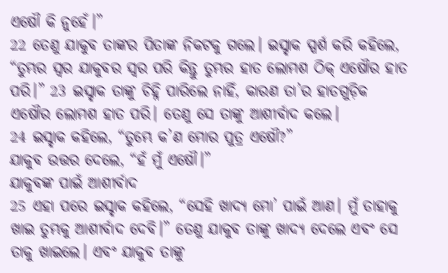ଏଷୌ କି ନୁହେଁ।”
22 ତେଣୁ ଯାକୁବ ତାଙ୍କର ପିତାଙ୍କ ନିକଟକୁ ଗଲେ। ଇସ୍ହାକ ସ୍ପର୍ଶ କରି କହିଲେ, “ତୁମ୍ଭର ସ୍ୱର ଯାକୁବର ସ୍ୱର ପରି କିନ୍ତୁ ତୁମ୍ଭର ହାତ ଲୋମଶ ଠିକ୍ ଏଷୌର ହାତ ପରି।” 23 ଇସ୍ହାକ ତାଙ୍କୁ ଚିହ୍ନି ପାରିଲେ ନାହିଁ, କାରଣ ତା’ର ହାତଗୁଡ଼ିକ ଏଷୌର ଲୋମଶ ହାତ ପରି। ତେଣୁ ସେ ତାଙ୍କୁ ଆଶୀର୍ବାଦ କଲେ।
24 ଇସ୍ହାକ କହିଲେ, “ତୁମ୍ଭେ କ’ଣ ମୋର ପୁତ୍ର ଏଷୌ?”
ଯାକୁବ ଉତ୍ତର ଦେଲେ, “ହଁ ମୁଁ ଏଷୌ।”
ଯାକୁବଙ୍କ ପାଇଁ ଆଶୀର୍ବାଦ
25 ଏହା ପରେ ଇସ୍ହାକ କହିଲେ, “ସେହି ଖାଦ୍ୟ ମୋ’ ପାଇଁ ଆଣ। ମୁଁ ତାହାକୁ ଖାଇ ତୁମ୍ଭକୁ ଆଶୀର୍ବାଦ ଦେବି।” ତେଣୁ ଯାକୁବ ତାଙ୍କୁ ଖାଦ୍ୟ ଦେଲେ ଏବଂ ସେ ତାକୁ ଖାଇଲେ। ଏବଂ ଯାକୁବ ତାଙ୍କୁ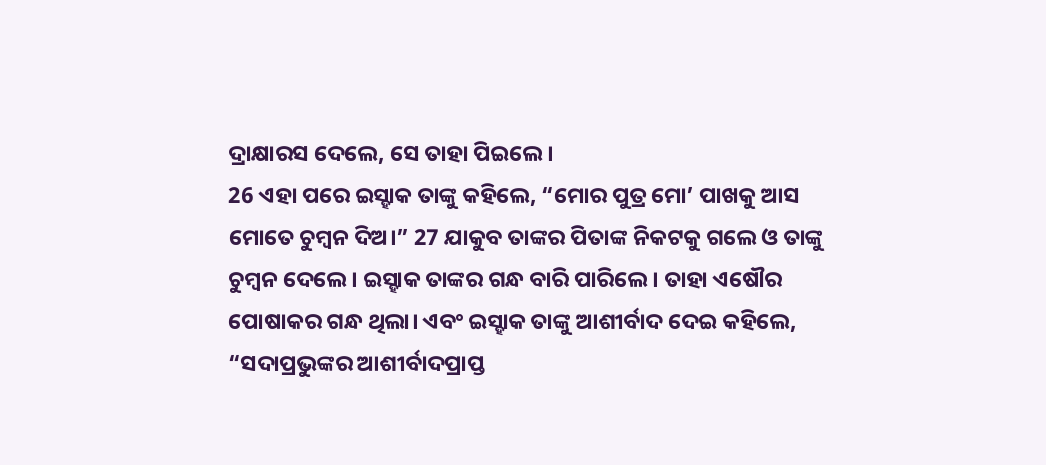ଦ୍ରାକ୍ଷାରସ ଦେଲେ, ସେ ତାହା ପିଇଲେ।
26 ଏହା ପରେ ଇସ୍ହାକ ତାଙ୍କୁ କହିଲେ, “ମୋର ପୁତ୍ର ମୋ’ ପାଖକୁ ଆସ ମୋତେ ଚୁମ୍ବନ ଦିଅ।” 27 ଯାକୁବ ତାଙ୍କର ପିତାଙ୍କ ନିକଟକୁ ଗଲେ ଓ ତାଙ୍କୁ ଚୁମ୍ବନ ଦେଲେ। ଇସ୍ହାକ ତାଙ୍କର ଗନ୍ଧ ବାରି ପାରିଲେ। ତାହା ଏଷୌର ପୋଷାକର ଗନ୍ଧ ଥିଲା। ଏବଂ ଇସ୍ହାକ ତାଙ୍କୁ ଆଶୀର୍ବାଦ ଦେଇ କହିଲେ,
“ସଦାପ୍ରଭୁଙ୍କର ଆଶୀର୍ବାଦପ୍ରାପ୍ତ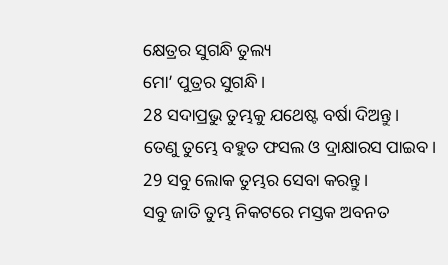କ୍ଷେତ୍ରର ସୁଗନ୍ଧି ତୁଲ୍ୟ
ମୋ’ ପୁତ୍ରର ସୁଗନ୍ଧି।
28 ସଦାପ୍ରଭୁ ତୁମ୍ଭକୁ ଯଥେଷ୍ଟ ବର୍ଷା ଦିଅନ୍ତୁ।
ତେଣୁ ତୁମ୍ଭେ ବହୁତ ଫସଲ ଓ ଦ୍ରାକ୍ଷାରସ ପାଇବ।
29 ସବୁ ଲୋକ ତୁମ୍ଭର ସେବା କରନ୍ତୁ।
ସବୁ ଜାତି ତୁମ୍ଭ ନିକଟରେ ମସ୍ତକ ଅବନତ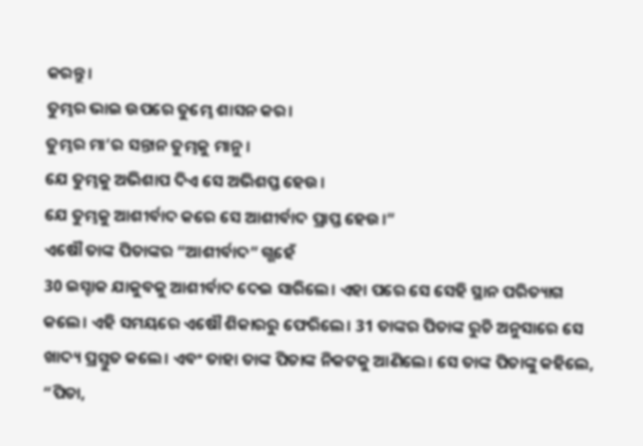କରନ୍ତୁ।
ତୁମ୍ଭର ଭାଇ ଉପରେ ତୁମ୍ଭେ ଶାସନ କର।
ତୁମ୍ଭର ମା’ର ସନ୍ତାନ ତୁମ୍ଭକୁ ମାନୁ।
ଯେ ତୁମ୍ଭକୁ ଅଭିଶାପ ଦିଏ ସେ ଅଭିଶପ୍ତ ହେଉ।
ଯେ ତୁମ୍ଭକୁ ଆଶୀର୍ବାଦ କରେ ସେ ଆଶୀର୍ବାଦ ପ୍ରାପ୍ତ ହେଉ।”
ଏଷୌ ତାଙ୍କ ପିତାଙ୍କର “ଆଶୀର୍ବାଦ” ଗ୍ଭହେଁ
30 ଇସ୍ହାକ ଯାକୁବକୁ ଆଶୀର୍ବାଦ ଦେଇ ସାରିଲେ। ଏହା ପରେ ସେ ସେହି ସ୍ଥାନ ପରିତ୍ୟାଗ କଲେ। ଏହି ସମୟରେ ଏଷୌ ଶିକାରରୁ ଫେରିଲେ। 31 ତାଙ୍କର ପିତାଙ୍କ ରୁଚି ଅନୁସାରେ ସେ ଖାଦ୍ୟ ପ୍ରସ୍ତୁତ କଲେ। ଏବଂ ତାହା ତାଙ୍କ ପିତାଙ୍କ ନିକଟକୁ ଆଣିଲେ। ସେ ତାଙ୍କ ପିତାଙ୍କୁ କହିଲେ, “ପିତା,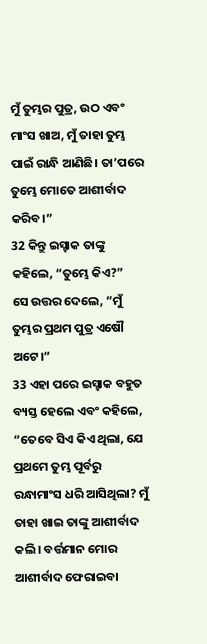ମୁଁ ତୁମ୍ଭର ପୁତ୍ର, ଉଠ ଏବଂ ମାଂସ ଖାଅ, ମୁଁ ତାହା ତୁମ୍ଭ ପାଇଁ ରାନ୍ଧି ଆଣିଛି। ତା’ପରେ ତୁମ୍ଭେ ମୋତେ ଆଶୀର୍ବାଦ କରିବ।”
32 କିନ୍ତୁ ଇସ୍ହାକ ତାଙ୍କୁ କହିଲେ, “ତୁମ୍ଭେ କିଏ?”
ସେ ଉତ୍ତର ଦେଲେ, “ମୁଁ ତୁମ୍ଭର ପ୍ରଥମ ପୁତ୍ର ଏଷୌ ଅଟେ।”
33 ଏହା ପରେ ଇସ୍ହାକ ବହୁତ ବ୍ୟସ୍ତ ହେଲେ ଏବଂ କହିଲେ, “ତେବେ ସିଏ କିଏ ଥିଲା, ଯେ ପ୍ରଥମେ ତୁମ୍ଭ ପୂର୍ବରୁ ରନ୍ଧାମାଂସ ଧରି ଆସିଥିଲା? ମୁଁ ତାହା ଖାଇ ତାଙ୍କୁ ଆଶୀର୍ବାଦ କଲି। ବର୍ତ୍ତମାନ ମୋର ଆଶୀର୍ବାଦ ଫେରାଇବା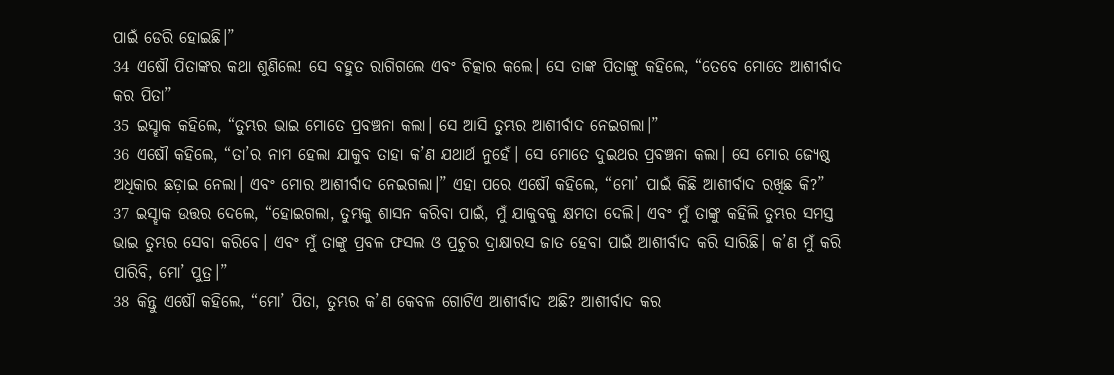ପାଇଁ ଡେରି ହୋଇଛି।”
34 ଏଷୌ ପିତାଙ୍କର କଥା ଶୁଣିଲେ! ସେ ବହୁତ ରାଗିଗଲେ ଏବଂ ଚିତ୍କାର କଲେ। ସେ ତାଙ୍କ ପିତାଙ୍କୁ କହିଲେ, “ତେବେ ମୋତେ ଆଶୀର୍ବାଦ କର ପିତା”
35 ଇସ୍ହାକ କହିଲେ, “ତୁମ୍ଭର ଭାଇ ମୋତେ ପ୍ରବଞ୍ଚନା କଲା। ସେ ଆସି ତୁମ୍ଭର ଆଶୀର୍ବାଦ ନେଇଗଲା।”
36 ଏଷୌ କହିଲେ, “ତା’ର ନାମ ହେଲା ଯାକୁବ ତାହା କ’ଣ ଯଥାର୍ଥ ନୁହେଁ। ସେ ମୋତେ ଦୁଇଥର ପ୍ରବଞ୍ଚନା କଲା। ସେ ମୋର ଜ୍ୟେଷ୍ଠ ଅଧିକାର ଛଡ଼ାଇ ନେଲା। ଏବଂ ମୋର ଆଶୀର୍ବାଦ ନେଇଗଲା।” ଏହା ପରେ ଏଷୌ କହିଲେ, “ମୋ’ ପାଇଁ କିଛି ଆଶୀର୍ବାଦ ରଖିଛ କି?”
37 ଇସ୍ହାକ ଉତ୍ତର ଦେଲେ, “ହୋଇଗଲା, ତୁମ୍ଭକୁ ଶାସନ କରିବା ପାଇଁ, ମୁଁ ଯାକୁବକୁ କ୍ଷମତା ଦେଲି। ଏବଂ ମୁଁ ତାଙ୍କୁ କହିଲି ତୁମ୍ଭର ସମସ୍ତ ଭାଇ ତୁମ୍ଭର ସେବା କରିବେ। ଏବଂ ମୁଁ ତାଙ୍କୁ ପ୍ରବଳ ଫସଲ ଓ ପ୍ରଚୁର ଦ୍ରାକ୍ଷାରସ ଜାତ ହେବା ପାଇଁ ଆଶୀର୍ବାଦ କରି ସାରିଛି। କ’ଣ ମୁଁ କରି ପାରିବି, ମୋ’ ପୁତ୍ର।”
38 କିନ୍ତୁ ଏଷୌ କହିଲେ, “ମୋ’ ପିତା, ତୁମ୍ଭର କ’ଣ କେବଳ ଗୋଟିଏ ଆଶୀର୍ବାଦ ଅଛି? ଆଶୀର୍ବାଦ କର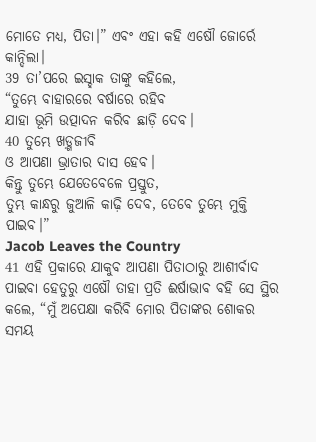ମୋତେ ମଧ୍ୟ, ପିତା।” ଏବଂ ଏହା କହି ଏଷୌ ଜୋର୍ରେ କାନ୍ଦିଲା।
39 ତା’ପରେ ଇସ୍ହାକ ତାଙ୍କୁ କହିଲେ,
“ତୁମ୍ଭେ ବାହାରରେ ବର୍ଷାରେ ରହିବ
ଯାହା ଭୂମି ଉତ୍ପାଦନ କରିବ ଛାଡ଼ି ଦେବ।
40 ତୁମ୍ଭେ ଖଡ଼୍ଗଜୀବି
ଓ ଆପଣା ଭ୍ରାତାର ଦାସ ହେବ।
କିନ୍ତୁ ତୁମ୍ଭେ ଯେତେବେଳେ ପ୍ରସ୍ତୁତ,
ତୁମ୍ଭ କାନ୍ଧରୁ ଜୁଆଳି କାଢ଼ି ଦେବ, ତେବେ ତୁମ୍ଭେ ମୁକ୍ତି ପାଇବ।”
Jacob Leaves the Country
41 ଏହି ପ୍ରକାରେ ଯାକୁବ ଆପଣା ପିତାଠାରୁ ଆଶୀର୍ବାଦ ପାଇବା ହେତୁରୁ ଏଷୌ ତାହା ପ୍ରତି ଈର୍ଷାଭାବ ବହି ସେ ସ୍ଥିର କଲେ, “ମୁଁ ଅପେକ୍ଷା କରିବି ମୋର ପିତାଙ୍କର ଶୋକର ସମୟ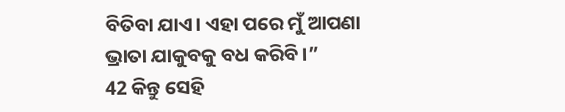ବିତିବା ଯାଏ। ଏହା ପରେ ମୁଁ ଆପଣା ଭ୍ରାତା ଯାକୁବକୁ ବଧ କରିବି।”
42 କିନ୍ତୁ ସେହି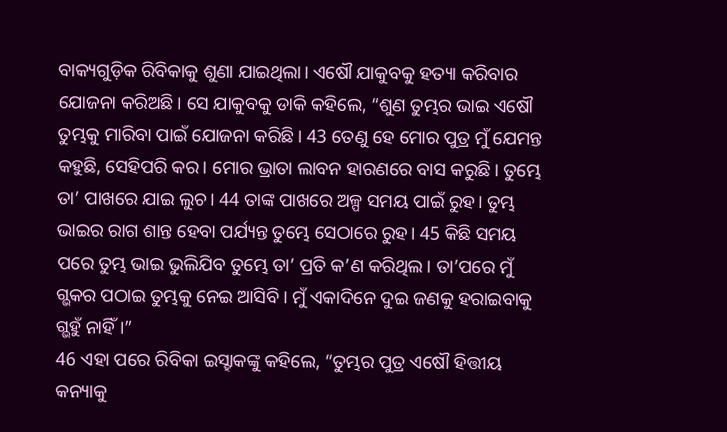ବାକ୍ୟଗୁଡ଼ିକ ରିବିକାକୁ ଶୁଣା ଯାଇଥିଲା। ଏଷୌ ଯାକୁବକୁ ହତ୍ୟା କରିବାର ଯୋଜନା କରିଅଛି। ସେ ଯାକୁବକୁ ଡାକି କହିଲେ, “ଶୁଣ ତୁମ୍ଭର ଭାଇ ଏଷୌ ତୁମ୍ଭକୁ ମାରିବା ପାଇଁ ଯୋଜନା କରିଛି। 43 ତେଣୁ ହେ ମୋର ପୁତ୍ର ମୁଁ ଯେମନ୍ତ କହୁଛି, ସେହିପରି କର। ମୋର ଭ୍ରାତା ଲାବନ ହାରଣରେ ବାସ କରୁଛି। ତୁମ୍ଭେ ତା’ ପାଖରେ ଯାଇ ଲୁଚ। 44 ତାଙ୍କ ପାଖରେ ଅଳ୍ପ ସମୟ ପାଇଁ ରୁହ। ତୁମ୍ଭ ଭାଇର ରାଗ ଶାନ୍ତ ହେବା ପର୍ଯ୍ୟନ୍ତ ତୁମ୍ଭେ ସେଠାରେ ରୁହ। 45 କିଛି ସମୟ ପରେ ତୁମ୍ଭ ଭାଇ ଭୁଲିଯିବ ତୁମ୍ଭେ ତା’ ପ୍ରତି କ’ଣ କରିଥିଲ। ତା’ପରେ ମୁଁ ଗ୍ଭକର ପଠାଇ ତୁମ୍ଭକୁ ନେଇ ଆସିବି। ମୁଁ ଏକାଦିନେ ଦୁଇ ଜଣକୁ ହରାଇବାକୁ ଗ୍ଭହୁଁ ନାହିଁ।”
46 ଏହା ପରେ ରିବିକା ଇସ୍ହାକଙ୍କୁ କହିଲେ, “ତୁମ୍ଭର ପୁତ୍ର ଏଷୌ ହିତ୍ତୀୟ କନ୍ୟାକୁ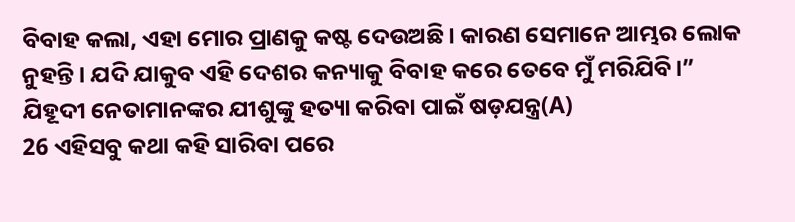ବିବାହ କଲା, ଏହା ମୋର ପ୍ରାଣକୁ କଷ୍ଟ ଦେଉଅଛି। କାରଣ ସେମାନେ ଆମ୍ଭର ଲୋକ ନୁହନ୍ତି। ଯଦି ଯାକୁବ ଏହି ଦେଶର କନ୍ୟାକୁ ବିବାହ କରେ ତେବେ ମୁଁ ମରିଯିବି।”
ଯିହୂଦୀ ନେତାମାନଙ୍କର ଯୀଶୁଙ୍କୁ ହତ୍ୟା କରିବା ପାଇଁ ଷଡ଼ଯନ୍ତ୍ର(A)
26 ଏହିସବୁ କଥା କହି ସାରିବା ପରେ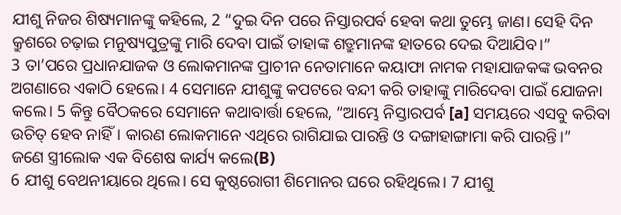ଯୀଶୁ ନିଜର ଶିଷ୍ୟମାନଙ୍କୁ କହିଲେ, 2 “ଦୁଇ ଦିନ ପରେ ନିସ୍ତାରପର୍ବ ହେବା କଥା ତୁମ୍ଭେ ଜାଣ। ସେହି ଦିନ କ୍ରୁଶରେ ଚଢ଼ାଇ ମନୁଷ୍ୟପୁତ୍ରଙ୍କୁ ମାରି ଦେବା ପାଇଁ ତାହାଙ୍କ ଶତ୍ରୁମାନଙ୍କ ହାତରେ ଦେଇ ଦିଆଯିବ।”
3 ତା’ପରେ ପ୍ରଧାନଯାଜକ ଓ ଲୋକମାନଙ୍କ ପ୍ରାଚୀନ ନେତାମାନେ କୟାଫା ନାମକ ମହାଯାଜକଙ୍କ ଭବନର ଅଗଣାରେ ଏକାଠି ହେଲେ। 4 ସେମାନେ ଯୀଶୁଙ୍କୁ କପଟରେ ବନ୍ଦୀ କରି ତାହାଙ୍କୁ ମାରିଦେବା ପାଇଁ ଯୋଜନା କଲେ। 5 କିନ୍ତୁ ବୈଠକରେ ସେମାନେ କଥାବାର୍ତ୍ତା ହେଲେ, “ଆମ୍ଭେ ନିସ୍ତାରପର୍ବ [a] ସମୟରେ ଏସବୁ କରିବା ଉଚିତ୍ ହେବ ନାହିଁ। କାରଣ ଲୋକମାନେ ଏଥିରେ ରାଗିଯାଇ ପାରନ୍ତି ଓ ଦଙ୍ଗାହାଙ୍ଗାମା କରି ପାରନ୍ତି।”
ଜଣେ ସ୍ତ୍ରୀଲୋକ ଏକ ବିଶେଷ କାର୍ଯ୍ୟ କଲେ(B)
6 ଯୀଶୁ ବେଥନୀୟାରେ ଥିଲେ। ସେ କୁଷ୍ଠରୋଗୀ ଶିମୋନର ଘରେ ରହିଥିଲେ। 7 ଯୀଶୁ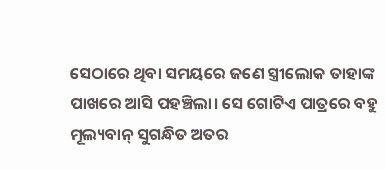ସେଠାରେ ଥିବା ସମୟରେ ଜଣେ ସ୍ତ୍ରୀଲୋକ ତାହାଙ୍କ ପାଖରେ ଆସି ପହଞ୍ଚିଲା। ସେ ଗୋଟିଏ ପାତ୍ରରେ ବହୁ ମୂଲ୍ୟବାନ୍ ସୁଗନ୍ଧିତ ଅତର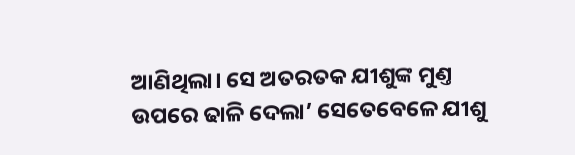ଆଣିଥିଲା। ସେ ଅତରତକ ଯୀଶୁଙ୍କ ମୁଣ୍ତ ଉପରେ ଢାଳି ଦେଲା’ ସେତେବେଳେ ଯୀଶୁ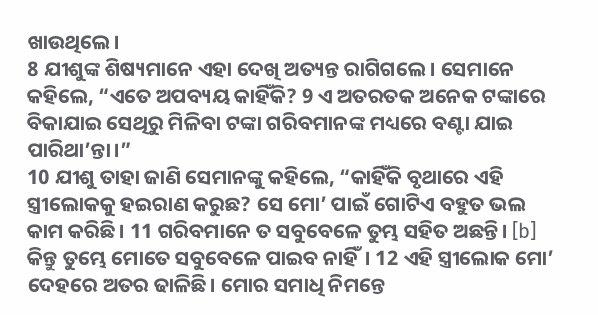ଖାଉଥିଲେ।
8 ଯୀଶୁଙ୍କ ଶିଷ୍ୟମାନେ ଏହା ଦେଖି ଅତ୍ୟନ୍ତ ରାଗିଗଲେ। ସେମାନେ କହିଲେ, “ଏତେ ଅପବ୍ୟୟ କାହିଁକି? 9 ଏ ଅତରତକ ଅନେକ ଟଙ୍କାରେ ବିକାଯାଇ ସେଥିରୁ ମିଳିବା ଟଙ୍କା ଗରିବମାନଙ୍କ ମଧ୍ୟରେ ବଣ୍ଟା ଯାଇ ପାରିଥା’ନ୍ତା।”
10 ଯୀଶୁ ତାହା ଜାଣି ସେମାନଙ୍କୁ କହିଲେ, “କାହିଁକି ବୃଥାରେ ଏହି ସ୍ତ୍ରୀଲୋକକୁ ହଇରାଣ କରୁଛ? ସେ ମୋ’ ପାଇଁ ଗୋଟିଏ ବହୁତ ଭଲ କାମ କରିଛି। 11 ଗରିବମାନେ ତ ସବୁବେଳେ ତୁମ୍ଭ ସହିତ ଅଛନ୍ତି। [b] କିନ୍ତୁ ତୁମ୍ଭେ ମୋତେ ସବୁବେଳେ ପାଇବ ନାହିଁ। 12 ଏହି ସ୍ତ୍ରୀଲୋକ ମୋ’ ଦେହରେ ଅତର ଢାଳିଛି। ମୋର ସମାଧି ନିମନ୍ତେ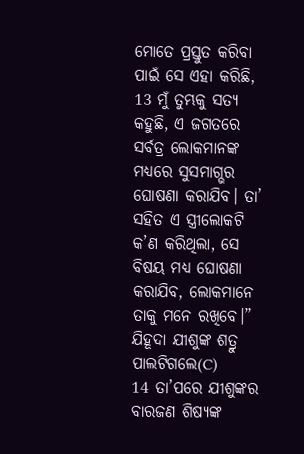ମୋତେ ପ୍ରସ୍ତୁତ କରିବା ପାଇଁ ସେ ଏହା କରିଛି, 13 ମୁଁ ତୁମ୍ଭକୁ ସତ୍ୟ କହୁଛି, ଏ ଜଗତରେ ସର୍ବତ୍ର ଲୋକମାନଙ୍କ ମଧ୍ୟରେ ସୁସମାଗ୍ଭର ଘୋଷଣା କରାଯିବ। ତା’ ସହିତ ଏ ସ୍ତ୍ରୀଲୋକଟି କ’ଣ କରିଥିଲା, ସେ ବିଷୟ ମଧ୍ୟ ଘୋଷଣା କରାଯିବ, ଲୋକମାନେ ତାକୁ ମନେ ରଖିବେ।”
ଯିହୂଦା ଯୀଶୁଙ୍କ ଶତ୍ରୁ ପାଲଟିଗଲେ(C)
14 ତା’ପରେ ଯୀଶୁଙ୍କର ବାରଜଣ ଶିଷ୍ୟଙ୍କ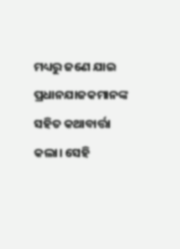ମଧ୍ୟରୁ ଜଣେ ଯାଇ ପ୍ରଧାନଯାଜକମାନଙ୍କ ସହିତ କଥାବାର୍ତ୍ତା କଲା। ସେହି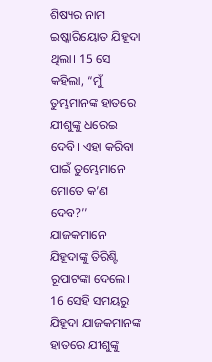ଶିଷ୍ୟର ନାମ ଇଷ୍କାରିୟୋତ ଯିହୂଦା ଥିଲା। 15 ସେ କହିଲା, “ମୁଁ ତୁମ୍ଭମାନଙ୍କ ହାତରେ ଯୀଶୁଙ୍କୁ ଧରେଇ ଦେବି। ଏହା କରିବା ପାଇଁ ତୁମ୍ଭେମାନେ ମୋତେ କ’ଣ ଦେବ?’’ ଯାଜକମାନେ ଯିହୂଦାଙ୍କୁ ତିରିଶ୍ଟି ରୂପାଟଙ୍କା ଦେଲେ। 16 ସେହି ସମୟରୁ ଯିହୂଦା ଯାଜକମାନଙ୍କ ହାତରେ ଯୀଶୁଙ୍କୁ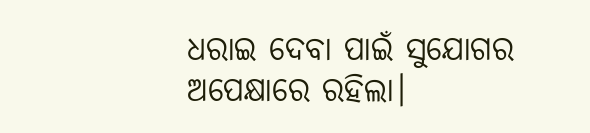ଧରାଇ ଦେବା ପାଇଁ ସୁଯୋଗର ଅପେକ୍ଷାରେ ରହିଲା।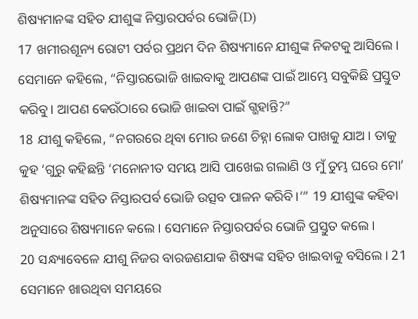ଶିଷ୍ୟମାନଙ୍କ ସହିତ ଯୀଶୁଙ୍କ ନିସ୍ତାରପର୍ବର ଭୋଜି(D)
17 ଖମୀରଶୂନ୍ୟ ରୋଟୀ ପର୍ବର ପ୍ରଥମ ଦିନ ଶିଷ୍ୟମାନେ ଯୀଶୁଙ୍କ ନିକଟକୁ ଆସିଲେ। ସେମାନେ କହିଲେ, “ନିସ୍ତାରଭୋଜି ଖାଇବାକୁ ଆପଣଙ୍କ ପାଇଁ ଆମ୍ଭେ ସବୁକିଛି ପ୍ରସ୍ତୁତ କରିବୁ। ଆପଣ କେଉଁଠାରେ ଭୋଜି ଖାଇବା ପାଇଁ ଗ୍ଭହାନ୍ତି?”
18 ଯୀଶୁ କହିଲେ, “ନଗରରେ ଥିବା ମୋର ଜଣେ ଚିହ୍ନା ଲୋକ ପାଖକୁ ଯାଅ। ତାକୁ କୁହ ‘ଗୁରୁ କହିଛନ୍ତି ‘ମନୋନୀତ ସମୟ ଆସି ପାଖେଇ ଗଲାଣି ଓ ମୁଁ ତୁମ୍ଭ ଘରେ ମୋ’ ଶିଷ୍ୟମାନଙ୍କ ସହିତ ନିସ୍ତାରପର୍ବ ଭୋଜି ଉତ୍ସବ ପାଳନ କରିବି।’” 19 ଯୀଶୁଙ୍କ କହିବା ଅନୁସାରେ ଶିଷ୍ୟମାନେ କଲେ। ସେମାନେ ନିସ୍ତାରପର୍ବର ଭୋଜି ପ୍ରସ୍ତୁତ କଲେ।
20 ସନ୍ଧ୍ୟାବେଳେ ଯୀଶୁ ନିଜର ବାରଜଣଯାକ ଶିଷ୍ୟଙ୍କ ସହିତ ଖାଇବାକୁ ବସିଲେ। 21 ସେମାନେ ଖାଉଥିବା ସମୟରେ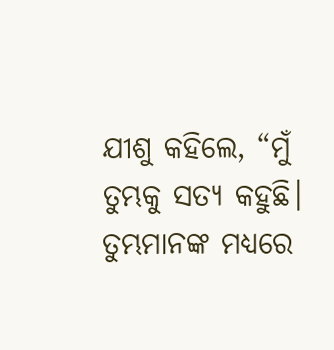ଯୀଶୁ କହିଲେ, “ମୁଁ ତୁମ୍ଭକୁ ସତ୍ୟ କହୁଛି। ତୁମ୍ଭମାନଙ୍କ ମଧ୍ୟରେ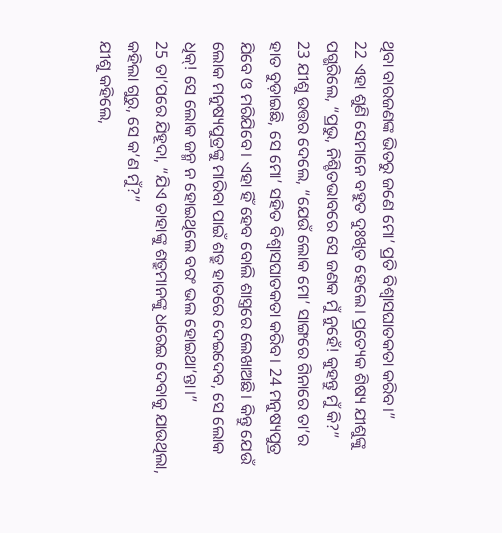ଥିବା ବାରଜଣଙ୍କ ଭିତରୁ ଜଣେ ମୋ’ ପ୍ରତି ବିଶ୍ୱାସଘାତକତା କରିବ।”
22 ଏହା ଶୁଣି ସେମାନେ ବହୁତ ଦୁଃଖିତ ହେଲେ। ପ୍ରତ୍ୟେକ ଶିଷ୍ୟ ଯୀଶୁଙ୍କୁ ପଗ୍ଭରିଲେ, “ପ୍ରଭୁ, ନିଶ୍ଚିତଭାବରେ ସେ ଜଣକ ମୁଁ ନୁହେଁ! କୁହନ୍ତୁ ମୁଁ କି?”
23 ଯୀଶୁ ଉତ୍ତର ଦେଲେ, “ଯେଉଁ ଲୋକ ମୋ’ ସାଙ୍ଗରେ ଗିନାରେ ତା’ର ହାତ ବୁଡ଼ାଇଛି, ସେ ମୋ’ ସହିତ ବିଶ୍ୱାସଘାତକତା କରିବ। 24 ମନୁଷ୍ୟପୁତ୍ର ଯିବେ ଓ ମରିଯିବେ। ଏହା ହିଁ ହେବ ବୋଲି ଶାସ୍ତ୍ରରେ ଲେଖାଅଛି। କିନ୍ତୁ ଯେଉଁ ଲୋକ ମନୁଷ୍ୟପୁତ୍ରଙ୍କୁ ମାରିବା ପାଇଁ ଶତ୍ରୁ ହାତରେ ଦେଇଦେବ, ସେ ଲୋକ ଧିକ୍! ସେ ଲୋକ ଜନ୍ମ ନ ହୋଇଥିଲେ ବରଂ ଭଲ ହୋଇଥା’ନ୍ତା।”
25 ତା’ପରେ ଯିହୂଦା, “ଯିଏ ତାହାଙ୍କୁ ଶତ୍ରୁମାନଙ୍କୁ ଧରେଇ ଦେବାକୁ ଯାଉଥିଲା, କହିଲା ଗୁରୁ, ସେ କ’ଣ ମୁଁ?”
ଯୀଶୁ କହିଲେ,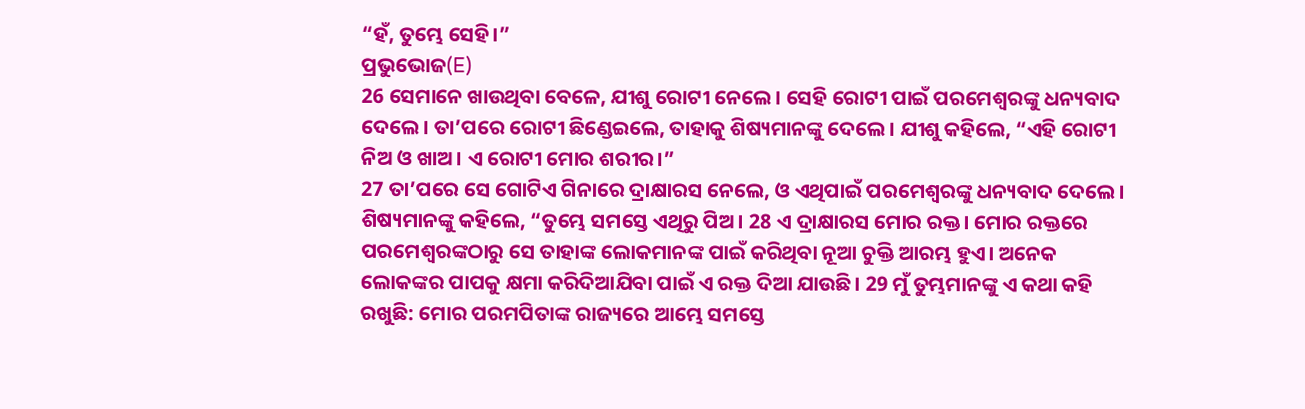“ହଁ, ତୁମ୍ଭେ ସେହି।”
ପ୍ରଭୁଭୋଜ(E)
26 ସେମାନେ ଖାଉଥିବା ବେଳେ, ଯୀଶୁ ରୋଟୀ ନେଲେ। ସେହି ରୋଟୀ ପାଇଁ ପରମେଶ୍ୱରଙ୍କୁ ଧନ୍ୟବାଦ ଦେଲେ। ତା’ପରେ ରୋଟୀ ଛିଣ୍ଡେଇଲେ, ତାହାକୁ ଶିଷ୍ୟମାନଙ୍କୁ ଦେଲେ। ଯୀଶୁ କହିଲେ, “ଏହି ରୋଟୀ ନିଅ ଓ ଖାଅ। ଏ ରୋଟୀ ମୋର ଶରୀର।”
27 ତା’ପରେ ସେ ଗୋଟିଏ ଗିନାରେ ଦ୍ରାକ୍ଷାରସ ନେଲେ, ଓ ଏଥିପାଇଁ ପରମେଶ୍ୱରଙ୍କୁ ଧନ୍ୟବାଦ ଦେଲେ। ଶିଷ୍ୟମାନଙ୍କୁ କହିଲେ, “ତୁମ୍ଭେ ସମସ୍ତେ ଏଥିରୁ ପିଅ। 28 ଏ ଦ୍ରାକ୍ଷାରସ ମୋର ରକ୍ତ। ମୋର ରକ୍ତରେ ପରମେଶ୍ୱରଙ୍କଠାରୁ ସେ ତାହାଙ୍କ ଲୋକମାନଙ୍କ ପାଇଁ କରିଥିବା ନୂଆ ଚୁକ୍ତି ଆରମ୍ଭ ହୁଏ। ଅନେକ ଲୋକଙ୍କର ପାପକୁ କ୍ଷମା କରିଦିଆଯିବା ପାଇଁ ଏ ରକ୍ତ ଦିଆ ଯାଉଛି। 29 ମୁଁ ତୁମ୍ଭମାନଙ୍କୁ ଏ କଥା କହି ରଖୁଛି: ମୋର ପରମପିତାଙ୍କ ରାଜ୍ୟରେ ଆମ୍ଭେ ସମସ୍ତେ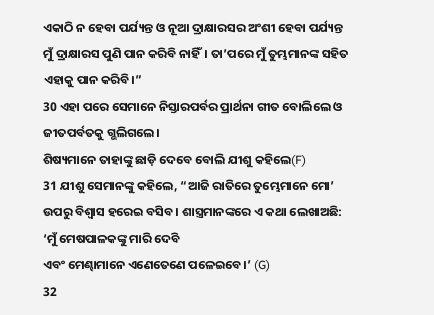ଏକାଠି ନ ହେବା ପର୍ଯ୍ୟନ୍ତ ଓ ନୂଆ ଦ୍ରାକ୍ଷାରସର ଅଂଶୀ ହେବା ପର୍ଯ୍ୟନ୍ତ ମୁଁ ଦ୍ରାକ୍ଷାରସ ପୁଣି ପାନ କରିବି ନାହିଁ। ତା’ପରେ ମୁଁ ତୁମ୍ଭମାନଙ୍କ ସହିତ ଏହାକୁ ପାନ କରିବି।”
30 ଏହା ପରେ ସେମାନେ ନିସ୍ତାରପର୍ବର ପ୍ରାର୍ଥନା ଗୀତ ବୋଲିଲେ ଓ ଜୀତପର୍ବତକୁ ଗ୍ଭଲିଗଲେ।
ଶିଷ୍ୟମାନେ ତାହାଙ୍କୁ ଛାଡ଼ି ଦେବେ ବୋଲି ଯୀଶୁ କହିଲେ(F)
31 ଯୀଶୁ ସେମାନଙ୍କୁ କହିଲେ, “ଆଜି ରାତିରେ ତୁମ୍ଭେମାନେ ମୋ’ ଉପରୁ ବିଶ୍ୱାସ ହରେଇ ବସିବ। ଶାସ୍ତ୍ରମାନଙ୍କରେ ଏ କଥା ଲେଖାଅଛି:
‘ମୁଁ ମେଷପାଳକଙ୍କୁ ମାରି ଦେବି
ଏବଂ ମେଣ୍ଢାମାନେ ଏଣେତେଣେ ପଳେଇବେ।’ (G)
32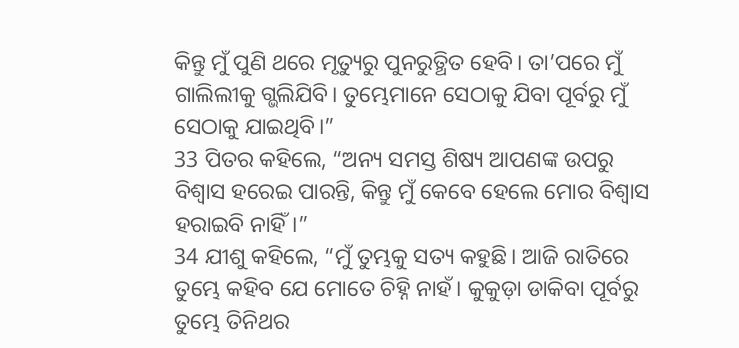କିନ୍ତୁ ମୁଁ ପୁଣି ଥରେ ମୃତ୍ୟୁରୁ ପୁନରୁତ୍ଥିତ ହେବି। ତା’ପରେ ମୁଁ ଗାଲିଲୀକୁ ଗ୍ଭଲିଯିବି। ତୁମ୍ଭେମାନେ ସେଠାକୁ ଯିବା ପୂର୍ବରୁ ମୁଁ ସେଠାକୁ ଯାଇଥିବି।”
33 ପିତର କହିଲେ, “ଅନ୍ୟ ସମସ୍ତ ଶିଷ୍ୟ ଆପଣଙ୍କ ଉପରୁ ବିଶ୍ୱାସ ହରେଇ ପାରନ୍ତି, କିନ୍ତୁ ମୁଁ କେବେ ହେଲେ ମୋର ବିଶ୍ୱାସ ହରାଇବି ନାହିଁ।”
34 ଯୀଶୁ କହିଲେ, “ମୁଁ ତୁମ୍ଭକୁ ସତ୍ୟ କହୁଛି। ଆଜି ରାତିରେ ତୁମ୍ଭେ କହିବ ଯେ ମୋତେ ଚିହ୍ନି ନାହଁ। କୁକୁଡ଼ା ଡାକିବା ପୂର୍ବରୁ ତୁମ୍ଭେ ତିନିଥର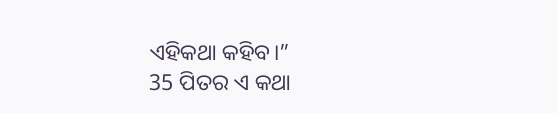ଏହିକଥା କହିବ।”
35 ପିତର ଏ କଥା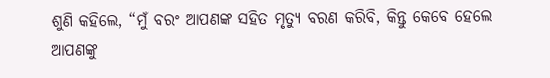ଶୁଣି କହିଲେ, “ମୁଁ ବରଂ ଆପଣଙ୍କ ସହିତ ମୃତ୍ୟୁ ବରଣ କରିବି, କିନ୍ତୁ କେବେ ହେଲେ ଆପଣଙ୍କୁ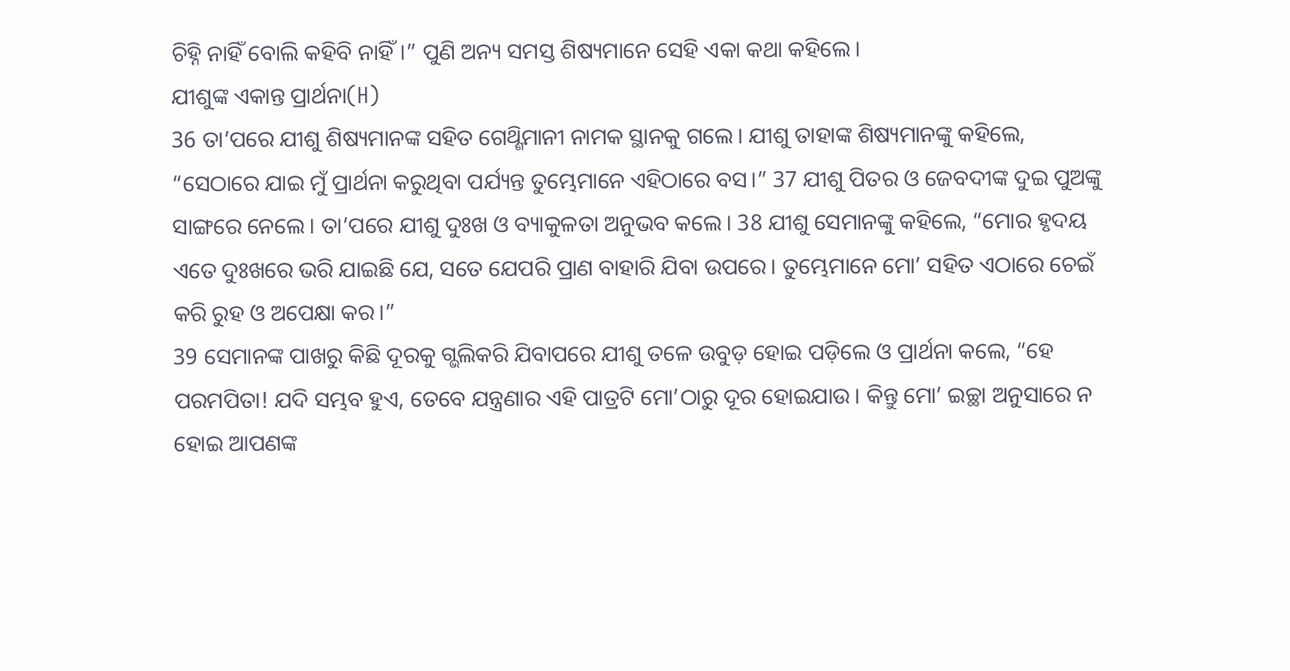ଚିହ୍ନି ନାହିଁ ବୋଲି କହିବି ନାହିଁ।” ପୁଣି ଅନ୍ୟ ସମସ୍ତ ଶିଷ୍ୟମାନେ ସେହି ଏକା କଥା କହିଲେ।
ଯୀଶୁଙ୍କ ଏକାନ୍ତ ପ୍ରାର୍ଥନା(H)
36 ତା’ପରେ ଯୀଶୁ ଶିଷ୍ୟମାନଙ୍କ ସହିତ ଗେଥ୍ଶିମାନୀ ନାମକ ସ୍ଥାନକୁ ଗଲେ। ଯୀଶୁ ତାହାଙ୍କ ଶିଷ୍ୟମାନଙ୍କୁ କହିଲେ, “ସେଠାରେ ଯାଇ ମୁଁ ପ୍ରାର୍ଥନା କରୁଥିବା ପର୍ଯ୍ୟନ୍ତ ତୁମ୍ଭେମାନେ ଏହିଠାରେ ବସ।” 37 ଯୀଶୁ ପିତର ଓ ଜେବଦୀଙ୍କ ଦୁଇ ପୁଅଙ୍କୁ ସାଙ୍ଗରେ ନେଲେ। ତା’ପରେ ଯୀଶୁ ଦୁଃଖ ଓ ବ୍ୟାକୁଳତା ଅନୁଭବ କଲେ। 38 ଯୀଶୁ ସେମାନଙ୍କୁ କହିଲେ, “ମୋର ହୃଦୟ ଏତେ ଦୁଃଖରେ ଭରି ଯାଇଛି ଯେ, ସତେ ଯେପରି ପ୍ରାଣ ବାହାରି ଯିବା ଉପରେ। ତୁମ୍ଭେମାନେ ମୋ’ ସହିତ ଏଠାରେ ଚେଇଁ କରି ରୁହ ଓ ଅପେକ୍ଷା କର।”
39 ସେମାନଙ୍କ ପାଖରୁ କିଛି ଦୂରକୁ ଗ୍ଭଲିକରି ଯିବାପରେ ଯୀଶୁ ତଳେ ଉବୁଡ଼ ହୋଇ ପଡ଼ିଲେ ଓ ପ୍ରାର୍ଥନା କଲେ, “ହେ ପରମପିତା! ଯଦି ସମ୍ଭବ ହୁଏ, ତେବେ ଯନ୍ତ୍ରଣାର ଏହି ପାତ୍ରଟି ମୋ’ଠାରୁ ଦୂର ହୋଇଯାଉ। କିନ୍ତୁ ମୋ’ ଇଚ୍ଛା ଅନୁସାରେ ନ ହୋଇ ଆପଣଙ୍କ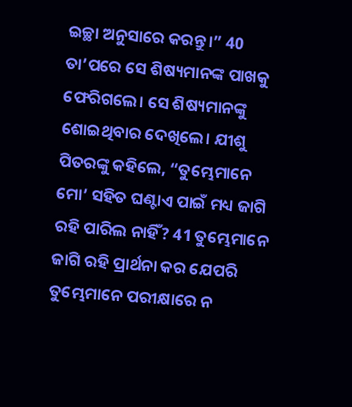ଇଚ୍ଛା ଅନୁସାରେ କରନ୍ତୁ।” 40 ତା’ପରେ ସେ ଶିଷ୍ୟମାନଙ୍କ ପାଖକୁ ଫେରିଗଲେ। ସେ ଶିଷ୍ୟମାନଙ୍କୁ ଶୋଇଥିବାର ଦେଖିଲେ। ଯୀଶୁ ପିତରଙ୍କୁ କହିଲେ, “ତୁମ୍ଭେମାନେ ମୋ’ ସହିତ ଘଣ୍ଟାଏ ପାଇଁ ମଧ୍ୟ ଜାଗି ରହି ପାରିଲ ନାହିଁ? 41 ତୁମ୍ଭେମାନେ ଜାଗି ରହି ପ୍ରାର୍ଥନା କର ଯେପରି ତୁମ୍ଭେମାନେ ପରୀକ୍ଷାରେ ନ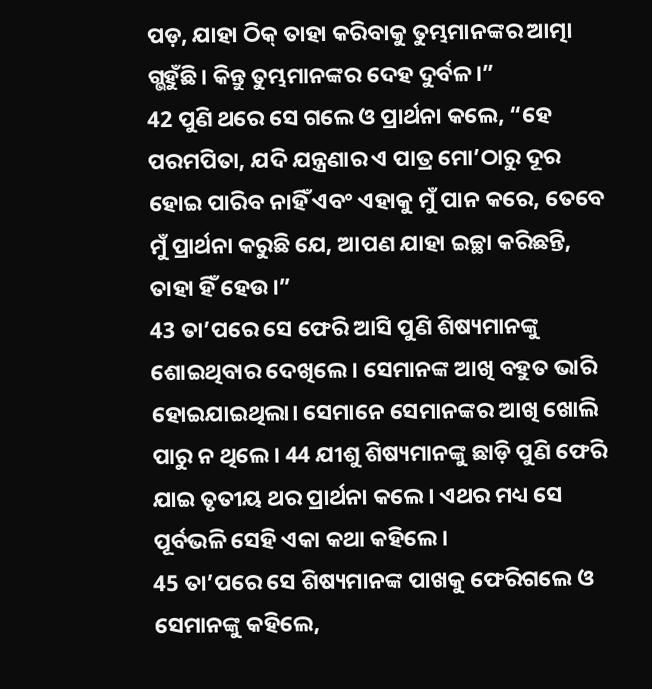ପଡ଼, ଯାହା ଠିକ୍ ତାହା କରିବାକୁ ତୁମ୍ଭମାନଙ୍କର ଆତ୍ମା ଗ୍ଭହୁଁଛି। କିନ୍ତୁ ତୁମ୍ଭମାନଙ୍କର ଦେହ ଦୁର୍ବଳ।”
42 ପୁଣି ଥରେ ସେ ଗଲେ ଓ ପ୍ରାର୍ଥନା କଲେ, “ହେ ପରମପିତା, ଯଦି ଯନ୍ତ୍ରଣାର ଏ ପାତ୍ର ମୋ’ଠାରୁ ଦୂର ହୋଇ ପାରିବ ନାହିଁ ଏବଂ ଏହାକୁ ମୁଁ ପାନ କରେ, ତେବେ ମୁଁ ପ୍ରାର୍ଥନା କରୁଛି ଯେ, ଆପଣ ଯାହା ଇଚ୍ଛା କରିଛନ୍ତି, ତାହା ହିଁ ହେଉ।”
43 ତା’ପରେ ସେ ଫେରି ଆସି ପୁଣି ଶିଷ୍ୟମାନଙ୍କୁ ଶୋଇଥିବାର ଦେଖିଲେ। ସେମାନଙ୍କ ଆଖି ବହୁତ ଭାରି ହୋଇଯାଇଥିଲା। ସେମାନେ ସେମାନଙ୍କର ଆଖି ଖୋଲି ପାରୁ ନ ଥିଲେ। 44 ଯୀଶୁ ଶିଷ୍ୟମାନଙ୍କୁ ଛାଡ଼ି ପୁଣି ଫେରି ଯାଇ ତୃତୀୟ ଥର ପ୍ରାର୍ଥନା କଲେ। ଏଥର ମଧ୍ୟ ସେ ପୂର୍ବଭଳି ସେହି ଏକା କଥା କହିଲେ।
45 ତା’ପରେ ସେ ଶିଷ୍ୟମାନଙ୍କ ପାଖକୁ ଫେରିଗଲେ ଓ ସେମାନଙ୍କୁ କହିଲେ,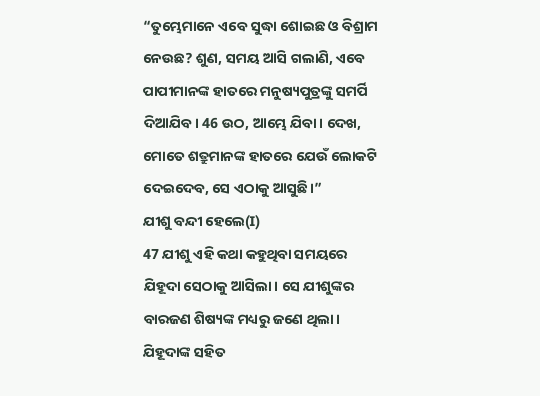“ତୁମ୍ଭେମାନେ ଏବେ ସୁଦ୍ଧା ଶୋଇଛ ଓ ବିଶ୍ରାମ ନେଉଛ? ଶୁଣ, ସମୟ ଆସି ଗଲାଣି, ଏବେ ପାପୀମାନଙ୍କ ହାତରେ ମନୁଷ୍ୟପୁତ୍ରଙ୍କୁ ସମର୍ପି ଦିଆଯିବ। 46 ଉଠ, ଆମ୍ଭେ ଯିବା। ଦେଖ, ମୋତେ ଶତ୍ରୁମାନଙ୍କ ହାତରେ ଯେଉଁ ଲୋକଟି ଦେଇଦେବ, ସେ ଏଠାକୁ ଆସୁଛି।”
ଯୀଶୁ ବନ୍ଦୀ ହେଲେ(I)
47 ଯୀଶୁ ଏହି କଥା କହୁଥିବା ସମୟରେ ଯିହୂଦା ସେଠାକୁ ଆସିଲା। ସେ ଯୀଶୁଙ୍କର ବାରଜଣ ଶିଷ୍ୟଙ୍କ ମଧ୍ୟରୁ ଜଣେ ଥିଲା। ଯିହୂଦାଙ୍କ ସହିତ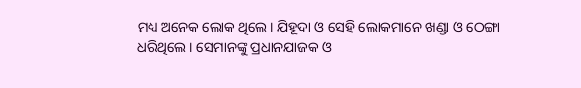ମଧ୍ୟ ଅନେକ ଲୋକ ଥିଲେ। ଯିହୂଦା ଓ ସେହି ଲୋକମାନେ ଖଣ୍ଡା ଓ ଠେଙ୍ଗା ଧରିଥିଲେ। ସେମାନଙ୍କୁ ପ୍ରଧାନଯାଜକ ଓ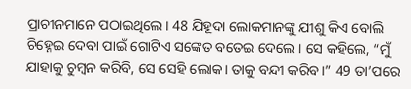ପ୍ରାଚୀନମାନେ ପଠାଇଥିଲେ। 48 ଯିହୂଦା ଲୋକମାନଙ୍କୁ ଯୀଶୁ କିଏ ବୋଲି ଚିହ୍ନେଇ ଦେବା ପାଇଁ ଗୋଟିଏ ସଙ୍କେତ ବତେଇ ଦେଲେ। ସେ କହିଲେ, “ମୁଁ ଯାହାକୁ ଚୁମ୍ବନ କରିବି, ସେ ସେହି ଲୋକ। ତାକୁ ବନ୍ଦୀ କରିବ।” 49 ତା’ପରେ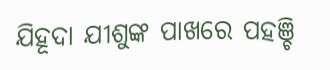ଯିହୂଦା ଯୀଶୁଙ୍କ ପାଖରେ ପହଞ୍ଚି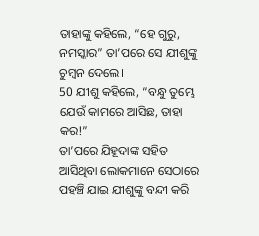ତାହାଙ୍କୁ କହିଲେ, “ହେ ଗୁରୁ, ନମସ୍କାର” ତା’ପରେ ସେ ଯୀଶୁଙ୍କୁ ଚୁମ୍ବନ ଦେଲେ।
50 ଯୀଶୁ କହିଲେ, “ବନ୍ଧୁ ତୁମ୍ଭେ ଯେଉଁ କାମରେ ଆସିଛ, ତାହା କର!”
ତା’ପରେ ଯିହୂଦାଙ୍କ ସହିତ ଆସିଥିବା ଲୋକମାନେ ସେଠାରେ ପହଞ୍ଚି ଯାଇ ଯୀଶୁଙ୍କୁ ବନ୍ଦୀ କରି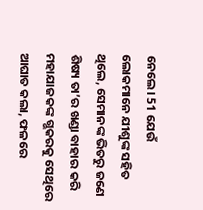ନେଲେ। 51 ଯେଉଁ ଲୋକମାନେ ଯୀଶୁଙ୍କ ସହିତ ଥିଲେ, ସେମାନଙ୍କ ଭିତରୁ ଜଣେ ଶିଷ୍ୟ ତା’ର ଖଣ୍ଡା ବାହାର କରି ମହାଯାଜକଙ୍କ ଗ୍ଭକରକୁ ସେଥିରେ ଆଘାତ କଲା, ଫଳରେ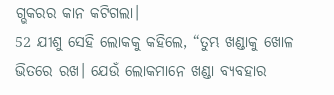ଗ୍ଭକରର କାନ କଟିଗଲା।
52 ଯୀଶୁ ସେହି ଲୋକକୁ କହିଲେ, “ତୁମ୍ଭ ଖଣ୍ଡାକୁ ଖୋଳ ଭିତରେ ରଖ। ଯେଉଁ ଲୋକମାନେ ଖଣ୍ଡା ବ୍ୟବହାର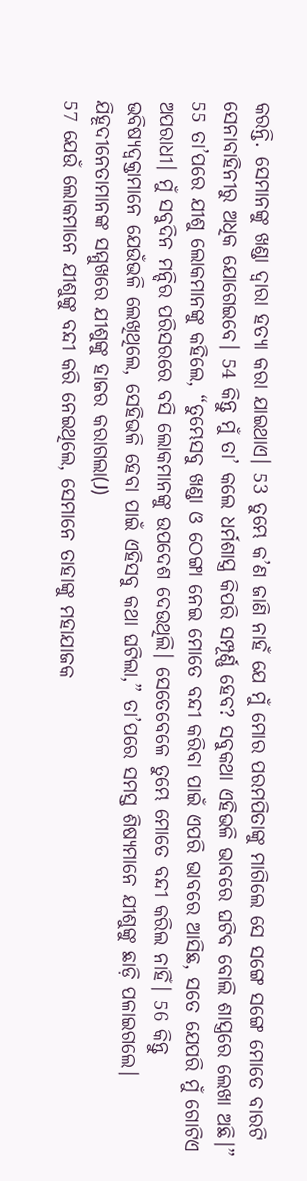କରନ୍ତି. ସେମାନଙ୍କୁ ଖଣ୍ଡା ଦ୍ୱାରା ହତ୍ୟା କରା ଯାଇଥାଏ। 53 ତୁମ୍ଭେ କ’ଣ ଜାଣି ନାହଁ ଯେ ମୁଁ ମୋର ପରମପିତାଙ୍କୁ ମାଗିଲେ ସେ ସଙ୍ଗେ ସଙ୍ଗେ ମୋତେ ବାରଟି ସେନାବାହିନୀରୁ ଅଧିକ ଯୋଗେଇବେ। 54 କିନ୍ତୁ ମୁଁ ତା’ କଲେ ଧର୍ମଶାସ୍ତ୍ର କିପରି ସମ୍ପୂର୍ଣ୍ଣ ହେବ? ସବୁକଥା ଏହିଭଳି ଭାବରେ ଘଟିବ ବୋଲି ଶାସ୍ତ୍ରରେ ଲେଖା ଅଛି।”
55 ତା’ପରେ ଯୀଶୁ ଲୋକମାନଙ୍କୁ କହିଲେ, “ତୁମ୍ଭେସବୁ ଖଣ୍ଡା ଓ ଠେଙ୍ଗା ନେଇ ମୋତେ ବନ୍ଦୀ କରିବା ପାଇଁ ଏପରି ଭାବରେ ଆସିଛ, ସତେ ଯେପରି ମୁଁ ଗୋଟିଏ ଅପରାଧୀ। ମୁଁ ସବୁଦିନ ମନ୍ଦିର ପରିସରରେ ବସି ଲୋକମାନଙ୍କୁ ଉପଦେଶ ଦେଉଥିଲି। ସେତେବେଳେ ତୁମ୍ଭେ ମୋତେ ବନ୍ଦୀ କରିଲ ନାହିଁ। 56 କିନ୍ତୁ ଭବିଷ୍ୟଦ୍ବକ୍ତାମାନେ ଯେଉଁଭଳି ଲେଖିଥିଲେ, ସେହିଭଳି ହେବା ପାଇଁ ଏହିସବୁ କଥା ଘଟିଲା,” ତା’ପରେ ସମସ୍ତ ଶିଷ୍ୟମାନେ ଯୀଶୁଙ୍କୁ ଛାଡ଼ି ପଳାଇଗଲେ।
ଯିହୂଦୀନେତାମାନଙ୍କ ସମ୍ମୁଖରେ ଯୀଶୁଙ୍କୁ ହାଜର କରାଗଲା(J)
57 ଯେଉଁ ଲୋକମାନେ ଯୀଶୁଙ୍କୁ ବନ୍ଦୀ କରି ନେଇଥିଲେ, ସେମାନେ ତାହାଙ୍କୁ ମହାଯାଜକ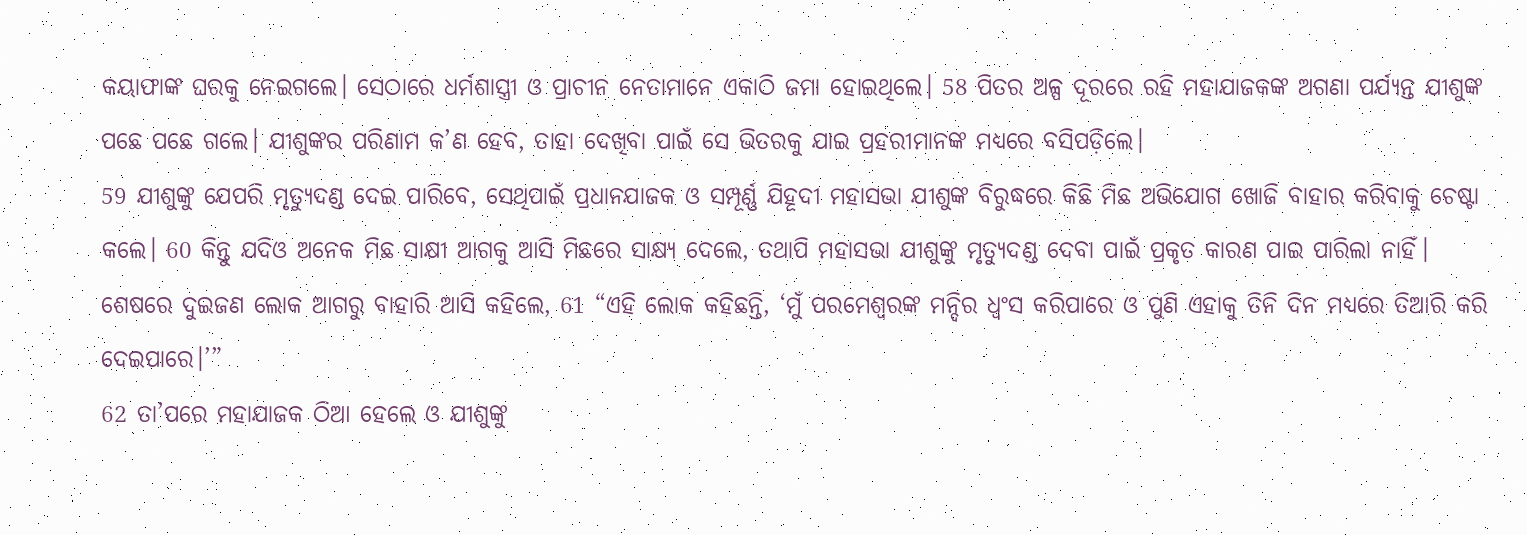କୟାଫାଙ୍କ ଘରକୁ ନେଇଗଲେ। ସେଠାରେ ଧର୍ମଶାସ୍ତ୍ରୀ ଓ ପ୍ରାଚୀନ ନେତାମାନେ ଏକାଠି ଜମା ହୋଇଥିଲେ। 58 ପିତର ଅଳ୍ପ ଦୂରରେ ରହି ମହାଯାଜକଙ୍କ ଅଗଣା ପର୍ଯ୍ୟନ୍ତ ଯୀଶୁଙ୍କ ପଛେ ପଛେ ଗଲେ। ଯୀଶୁଙ୍କର ପରିଣାମ କ’ଣ ହେବ, ତାହା ଦେଖିବା ପାଇଁ ସେ ଭିତରକୁ ଯାଇ ପ୍ରହରୀମାନଙ୍କ ମଧ୍ୟରେ ବସିପଡ଼ିଲେ।
59 ଯୀଶୁଙ୍କୁ ଯେପରି ମୃତ୍ୟୁଦଣ୍ଡ ଦେଇ ପାରିବେ, ସେଥିପାଇଁ ପ୍ରଧାନଯାଜକ ଓ ସମ୍ପୂର୍ଣ୍ଣ ଯିହୂଦୀ ମହାସଭା ଯୀଶୁଙ୍କ ବିରୁଦ୍ଧରେ କିଛି ମିଛ ଅଭିଯୋଗ ଖୋଜି ବାହାର କରିବାକୁ ଚେଷ୍ଟା କଲେ। 60 କିନ୍ତୁ ଯଦିଓ ଅନେକ ମିଛ ସାକ୍ଷୀ ଆଗକୁ ଆସି ମିଛରେ ସାକ୍ଷ୍ୟ ଦେଲେ, ତଥାପି ମହାସଭା ଯୀଶୁଙ୍କୁ ମୃତ୍ୟୁଦଣ୍ଡ ଦେବା ପାଇଁ ପ୍ରକୃତ କାରଣ ପାଇ ପାରିଲା ନାହିଁ। ଶେଷରେ ଦୁଇଜଣ ଲୋକ ଆଗରୁ ବାହାରି ଆସି କହିଲେ, 61 “ଏହି ଲୋକ କହିଛନ୍ତି, ‘ମୁଁ ପରମେଶ୍ୱରଙ୍କ ମନ୍ଦିର ଧ୍ୱଂସ କରିପାରେ ଓ ପୁଣି ଏହାକୁ ତିନି ଦିନ ମଧ୍ୟରେ ତିଆରି କରି ଦେଇପାରେ।’”
62 ତା’ପରେ ମହାଯାଜକ ଠିଆ ହେଲେ ଓ ଯୀଶୁଙ୍କୁ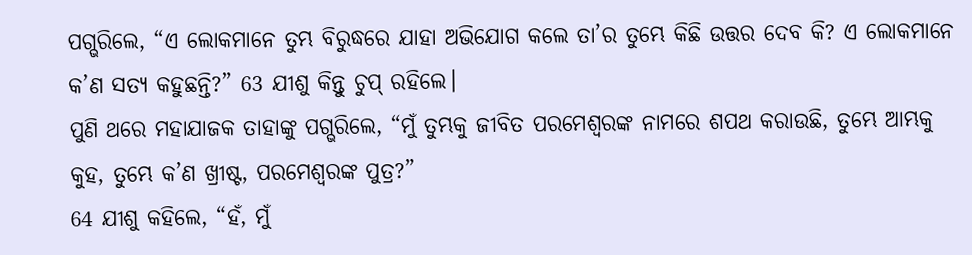ପଗ୍ଭରିଲେ, “ଏ ଲୋକମାନେ ତୁମ୍ଭ ବିରୁଦ୍ଧରେ ଯାହା ଅଭିଯୋଗ କଲେ ତା’ର ତୁମ୍ଭେ କିଛି ଉତ୍ତର ଦେବ କି? ଏ ଲୋକମାନେ କ’ଣ ସତ୍ୟ କହୁଛନ୍ତି?” 63 ଯୀଶୁ କିନ୍ତୁ ଚୁପ୍ ରହିଲେ।
ପୁଣି ଥରେ ମହାଯାଜକ ତାହାଙ୍କୁ ପଗ୍ଭରିଲେ, “ମୁଁ ତୁମ୍ଭକୁ ଜୀବିତ ପରମେଶ୍ୱରଙ୍କ ନାମରେ ଶପଥ କରାଉଛି, ତୁମ୍ଭେ ଆମ୍ଭକୁ କୁହ, ତୁମ୍ଭେ କ’ଣ ଖ୍ରୀଷ୍ଟ, ପରମେଶ୍ୱରଙ୍କ ପୁତ୍ର?”
64 ଯୀଶୁ କହିଲେ, “ହଁ, ମୁଁ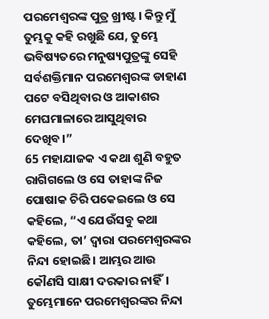ପରମେଶ୍ୱରଙ୍କ ପୁତ୍ର ଖ୍ରୀଷ୍ଟ। କିନ୍ତୁ ମୁଁ ତୁମ୍ଭକୁ କହି ରଖୁଛି ଯେ, ତୁମ୍ଭେ ଭବିଷ୍ୟତରେ ମନୁଷ୍ୟପୁତ୍ରଙ୍କୁ ସେହି ସର୍ବଶକ୍ତିମାନ ପରମେଶ୍ୱରଙ୍କ ଡାହାଣ ପଟେ ବସିଥିବାର ଓ ଆକାଶର ମେଘମାଳାରେ ଆସୁଥିବାର ଦେଖିବ।”
65 ମହାଯାଜକ ଏ କଥା ଶୁଣି ବହୁତ ରାଗିଗଲେ ଓ ସେ ତାହାଙ୍କ ନିଜ ପୋଷାକ ଚିରି ପକେଇଲେ ଓ ସେ କହିଲେ, “ଏ ଯେଉଁସବୁ କଥା କହିଲେ, ତା’ ଦ୍ୱାରା ପରମେଶ୍ୱରଙ୍କର ନିନ୍ଦା ହୋଇଛି। ଆମ୍ଭର ଆଉ କୌଣସି ସାକ୍ଷୀ ଦରକାର ନାହିଁ। ତୁମ୍ଭେମାନେ ପରମେଶ୍ୱରଙ୍କର ନିନ୍ଦା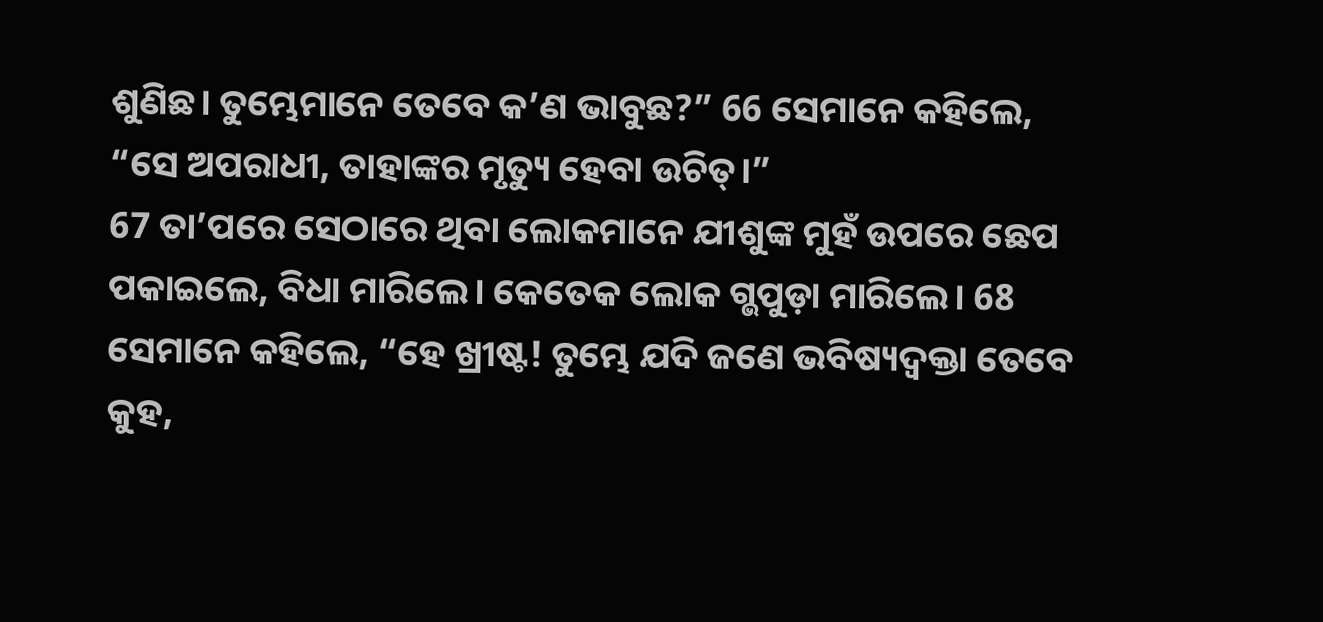ଶୁଣିଛ। ତୁମ୍ଭେମାନେ ତେବେ କ’ଣ ଭାବୁଛ?” 66 ସେମାନେ କହିଲେ,
“ସେ ଅପରାଧୀ, ତାହାଙ୍କର ମୃତ୍ୟୁ ହେବା ଉଚିତ୍।”
67 ତା’ପରେ ସେଠାରେ ଥିବା ଲୋକମାନେ ଯୀଶୁଙ୍କ ମୁହଁ ଉପରେ ଛେପ ପକାଇଲେ, ବିଧା ମାରିଲେ। କେତେକ ଲୋକ ଗ୍ଭପୁଡ଼ା ମାରିଲେ। 68 ସେମାନେ କହିଲେ, “ହେ ଖ୍ରୀଷ୍ଟ! ତୁମ୍ଭେ ଯଦି ଜଣେ ଭବିଷ୍ୟଦ୍ବକ୍ତା ତେବେ କୁହ,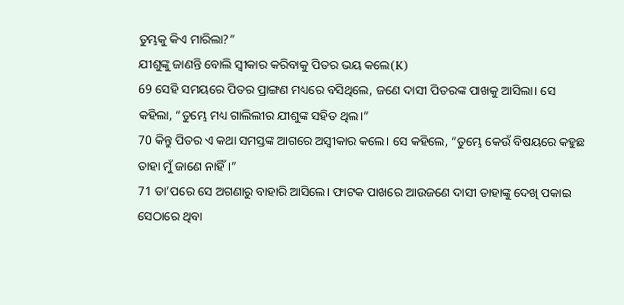ତୁମ୍ଭକୁ କିଏ ମାରିଲା?”
ଯୀଶୁଙ୍କୁ ଜାଣନ୍ତି ବୋଲି ସ୍ୱୀକାର କରିବାକୁ ପିତର ଭୟ କଲେ(K)
69 ସେହି ସମୟରେ ପିତର ପ୍ରାଙ୍ଗଣ ମଧ୍ୟରେ ବସିଥିଲେ, ଜଣେ ଦାସୀ ପିତରଙ୍କ ପାଖକୁ ଆସିଲା। ସେ କହିଲା, “ତୁମ୍ଭେ ମଧ୍ୟ ଗାଲିଲୀର ଯୀଶୁଙ୍କ ସହିତ ଥିଲ।”
70 କିନ୍ତୁ ପିତର ଏ କଥା ସମସ୍ତଙ୍କ ଆଗରେ ଅସ୍ୱୀକାର କଲେ। ସେ କହିଲେ, “ତୁମ୍ଭେ କେଉଁ ବିଷୟରେ କହୁଛ ତାହା ମୁଁ ଜାଣେ ନାହିଁ।”
71 ତା’ପରେ ସେ ଅଗଣାରୁ ବାହାରି ଆସିଲେ। ଫାଟକ ପାଖରେ ଆଉଜଣେ ଦାସୀ ତାହାଙ୍କୁ ଦେଖି ପକାଇ ସେଠାରେ ଥିବା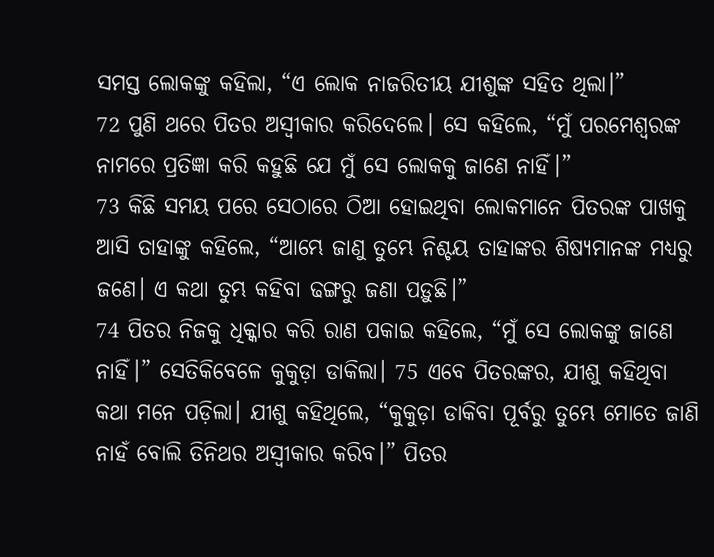ସମସ୍ତ ଲୋକଙ୍କୁ କହିଲା, “ଏ ଲୋକ ନାଜରିତୀୟ ଯୀଶୁଙ୍କ ସହିତ ଥିଲା।”
72 ପୁଣି ଥରେ ପିତର ଅସ୍ୱୀକାର କରିଦେଲେ। ସେ କହିଲେ, “ମୁଁ ପରମେଶ୍ୱରଙ୍କ ନାମରେ ପ୍ରତିଜ୍ଞା କରି କହୁଛି ଯେ ମୁଁ ସେ ଲୋକକୁ ଜାଣେ ନାହିଁ।”
73 କିଛି ସମୟ ପରେ ସେଠାରେ ଠିଆ ହୋଇଥିବା ଲୋକମାନେ ପିତରଙ୍କ ପାଖକୁ ଆସି ତାହାଙ୍କୁ କହିଲେ, “ଆମ୍ଭେ ଜାଣୁ ତୁମ୍ଭେ ନିଶ୍ଚୟ ତାହାଙ୍କର ଶିଷ୍ୟମାନଙ୍କ ମଧ୍ୟରୁ ଜଣେ। ଏ କଥା ତୁମ୍ଭ କହିବା ଢଙ୍ଗରୁ ଜଣା ପଡ଼ୁଛି।”
74 ପିତର ନିଜକୁ ଧିକ୍କାର କରି ରାଣ ପକାଇ କହିଲେ, “ମୁଁ ସେ ଲୋକଙ୍କୁ ଜାଣେ ନାହିଁ।” ସେତିକିବେଳେ କୁକୁଡ଼ା ଡାକିଲା। 75 ଏବେ ପିତରଙ୍କର, ଯୀଶୁ କହିଥିବା କଥା ମନେ ପଡ଼ିଲା। ଯୀଶୁ କହିଥିଲେ, “କୁକୁଡ଼ା ଡାକିବା ପୂର୍ବରୁ ତୁମ୍ଭେ ମୋତେ ଜାଣି ନାହଁ ବୋଲି ତିନିଥର ଅସ୍ୱୀକାର କରିବ।” ପିତର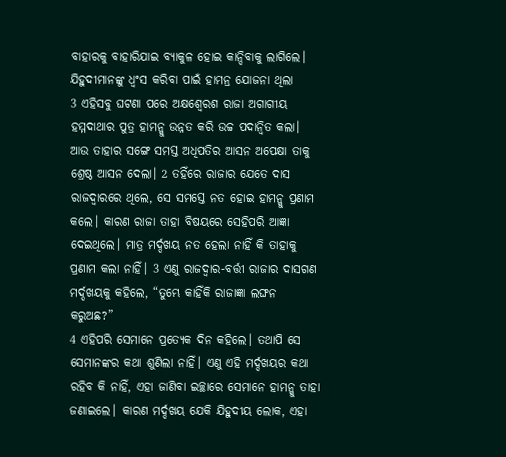ବାହାରକୁ ବାହାରିଯାଇ ବ୍ୟାକୁଳ ହୋଇ କାନ୍ଦିବାକୁ ଲାଗିଲେ।
ଯିହୁଦୀମାନଙ୍କୁ ଧ୍ୱଂସ କରିବା ପାଇଁ ହାମନ୍ର ଯୋଜନା ଥିଲା
3 ଏହିସବୁ ଘଟଣା ପରେ ଅକ୍ଷଶ୍ୱେରଶ ରାଜା ଅଗାଗୀୟ ହମ୍ମଦାଥାର ପୁତ୍ର ହାମନ୍କୁ ଉନ୍ନତ କରି ଉଚ୍ଚ ପଦାନ୍ୱିତ କଲା। ଆଉ ତାହାର ସଙ୍ଗେ ସମସ୍ତ ଅଧିପତିର ଆସନ ଅପେକ୍ଷା ତାକୁ ଶ୍ରେଷ୍ଠ ଆସନ ଦେଲା। 2 ତହିଁରେ ରାଜାର ଯେତେ ଦାସ ରାଜଦ୍ୱାରରେ ଥିଲେ, ସେ ସମସ୍ତେ ନତ ହୋଇ ହାମନ୍କୁ ପ୍ରଣାମ କଲେ। କାରଣ ରାଜା ତାହା ବିଷୟରେ ସେହିପରି ଆଜ୍ଞା ଦେଇଥିଲେ। ମାତ୍ର ମର୍ଦ୍ଦଖୟ ନତ ହେଲା ନାହିଁ କି ତାହାକୁ ପ୍ରଣାମ କଲା ନାହିଁ। 3 ଏଣୁ ରାଜଦ୍ୱାର-ବର୍ତ୍ତୀ ରାଜାର ଦାସଗଣ ମର୍ଦ୍ଦଖୟକୁ କହିଲେ, “ତୁମ୍ଭେ କାହିଁକି ରାଜାଜ୍ଞା ଲଙ୍ଘନ କରୁଅଛ?”
4 ଏହିପରି ସେମାନେ ପ୍ରତ୍ୟେକ ଦିନ କହିଲେ। ତଥାପି ସେ ସେମାନଙ୍କର କଥା ଶୁଣିଲା ନାହିଁ। ଏଣୁ ଏହି ମର୍ଦ୍ଦଖୟର କଥା ରହିବ କି ନାହିଁ, ଏହା ଜାଣିବା ଇଚ୍ଛାରେ ସେମାନେ ହାମନ୍କୁ ତାହା ଜଣାଇଲେ। କାରଣ ମର୍ଦ୍ଦଖୟ ଯେକି ଯିହୁଦୀୟ ଲୋକ, ଏହା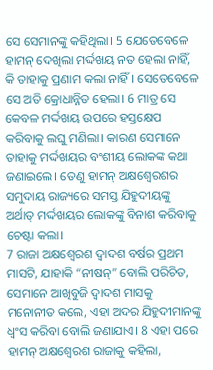ସେ ସେମାନଙ୍କୁ କହିଥିଲା। 5 ଯେତେବେଳେ ହାମନ୍ ଦେଖିଲା ମର୍ଦ୍ଦଖୟ ନତ ହେଲା ନାହିଁ, କି ତାହାକୁ ପ୍ରଣାମ କଲା ନାହିଁ। ସେତେବେଳେ ସେ ଅତି କ୍ରୋଧାନ୍ନିତ ହେଲା। 6 ମାତ୍ର ସେ କେବଳ ମର୍ଦ୍ଦଖୟ ଉପରେ ହସ୍ତକ୍ଷେପ କରିବାକୁ ଲଘୁ ମଣିଲା। କାରଣ ସେମାନେ ତାହାକୁ ମର୍ଦ୍ଦଖୟର ବଂଶୀୟ ଲୋକଙ୍କ କଥା ଜଣାଇଲେ। ତେଣୁ ହାମନ୍ ଅକ୍ଷଶ୍ୱେରଶର ସମୁଦାୟ ରାଜ୍ୟରେ ସମସ୍ତ ଯିହୁଦୀୟଙ୍କୁ ଅର୍ଥାତ୍ ମର୍ଦ୍ଦଖୟର ଲୋକଙ୍କୁ ବିନାଶ କରିବାକୁ ଚେଷ୍ଟା କଲା।
7 ରାଜା ଅକ୍ଷଶ୍ୱେରଶ ଦ୍ୱାଦଶ ବର୍ଷର ପ୍ରଥମ ମାସଟି, ଯାହାକି “ନୀଷନ୍” ବୋଲି ପରିଚିତ, ସେମାନେ ଆଖିବୁଜି ଦ୍ୱାଦଶ ମାସକୁ ମନୋନୀତ କଲେ, ଏହା ଅଦର ଯିହୁଦୀମାନଙ୍କୁ ଧ୍ୱଂସ କରିବା ବୋଲି ଜଣାଯାଏ। 8 ଏହା ପରେ ହାମନ୍ ଅକ୍ଷଶ୍ୱେରଶ ରାଜାକୁ କହିଲା,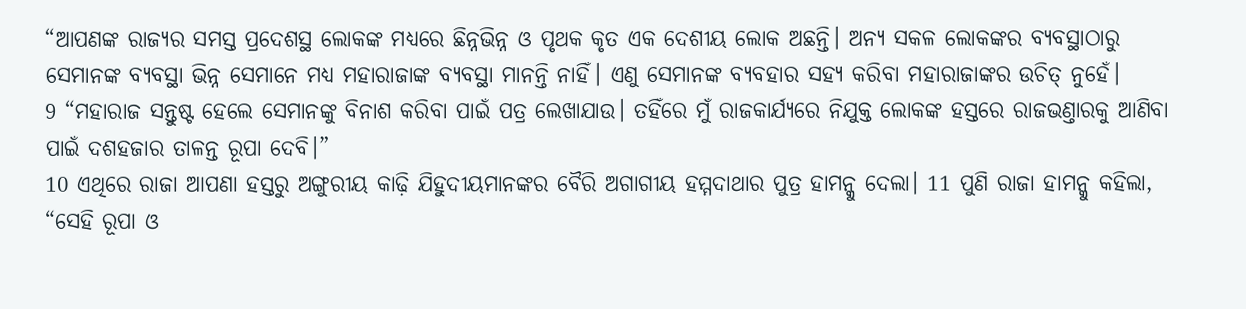“ଆପଣଙ୍କ ରାଜ୍ୟର ସମସ୍ତ ପ୍ରଦେଶସ୍ଥ ଲୋକଙ୍କ ମଧ୍ୟରେ ଛିନ୍ନଭିନ୍ନ ଓ ପୃଥକ କୃତ ଏକ ଦେଶୀୟ ଲୋକ ଅଛନ୍ତି। ଅନ୍ୟ ସକଳ ଲୋକଙ୍କର ବ୍ୟବସ୍ଥାଠାରୁ ସେମାନଙ୍କ ବ୍ୟବସ୍ଥା ଭିନ୍ନ ସେମାନେ ମଧ୍ୟ ମହାରାଜାଙ୍କ ବ୍ୟବସ୍ଥା ମାନନ୍ତି ନାହିଁ। ଏଣୁ ସେମାନଙ୍କ ବ୍ୟବହାର ସହ୍ୟ କରିବା ମହାରାଜାଙ୍କର ଉଚିତ୍ ନୁହେଁ।
9 “ମହାରାଜ ସନ୍ତୁଷ୍ଟ ହେଲେ ସେମାନଙ୍କୁ ବିନାଶ କରିବା ପାଇଁ ପତ୍ର ଲେଖାଯାଉ। ତହିଁରେ ମୁଁ ରାଜକାର୍ଯ୍ୟରେ ନିଯୁକ୍ତ ଲୋକଙ୍କ ହସ୍ତରେ ରାଜଭଣ୍ତାରକୁ ଆଣିବା ପାଇଁ ଦଶହଜାର ତାଳନ୍ତ ରୂପା ଦେବି।”
10 ଏଥିରେ ରାଜା ଆପଣା ହସ୍ତରୁ ଅଙ୍ଗୁରୀୟ କାଢ଼ି ଯିହୁଦୀୟମାନଙ୍କର ବୈରି ଅଗାଗୀୟ ହମ୍ମଦାଥାର ପୁତ୍ର ହାମନ୍କୁ ଦେଲା। 11 ପୁଣି ରାଜା ହାମନ୍କୁ କହିଲା, “ସେହି ରୂପା ଓ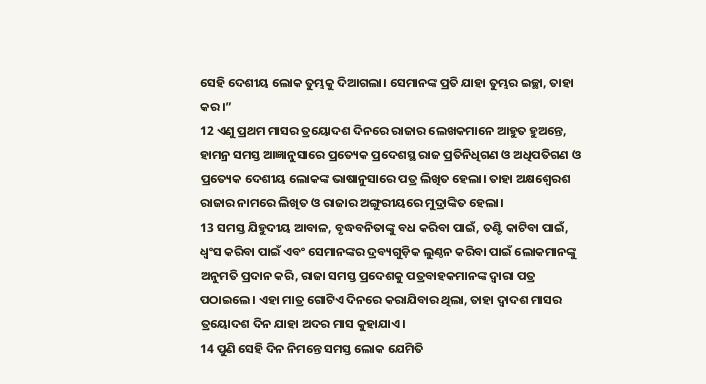ସେହି ଦେଶୀୟ ଲୋକ ତୁମ୍ଭକୁ ଦିଆଗଲା। ସେମାନଙ୍କ ପ୍ରତି ଯାହା ତୁମ୍ଭର ଇଚ୍ଛା, ତାହା କର।”
12 ଏଣୁ ପ୍ରଥମ ମାସର ତ୍ରୟୋଦଶ ଦିନରେ ରାଜାର ଲେଖକମାନେ ଆହୁତ ହୁଅନ୍ତେ, ହାମନ୍ର ସମସ୍ତ ଆଜ୍ଞାନୁସାରେ ପ୍ରତ୍ୟେକ ପ୍ରଦେଶସ୍ଥ ରାଜ ପ୍ରତିନିଧିଗଣ ଓ ଅଧିପତିଗଣ ଓ ପ୍ରତ୍ୟେକ ଦେଶୀୟ ଲୋକଙ୍କ ଭାଷାନୁସାରେ ପତ୍ର ଲିଖିତ ହେଲା। ତାହା ଅକ୍ଷଶ୍ୱେରଶ ରାଜାର ନାମରେ ଲିଖିତ ଓ ରାଜାର ଅଙ୍ଗୁରୀୟରେ ମୁଦ୍ରାଙ୍କିତ ହେଲା।
13 ସମସ୍ତ ଯିହୁଦୀୟ ଆବାଳ, ବୃଦ୍ଧବନିତାଙ୍କୁ ବଧ କରିବା ପାଇଁ, ତଣ୍ଟି କାଟିବା ପାଇଁ, ଧ୍ୱଂସ କରିବା ପାଇଁ ଏବଂ ସେମାନଙ୍କର ଦ୍ରବ୍ୟଗୁଡ଼ିକ ଲୁଣ୍ଠନ କରିବା ପାଇଁ ଲୋକମାନଙ୍କୁ ଅନୁମତି ପ୍ରଦାନ କରି, ରାଜା ସମସ୍ତ ପ୍ରଦେଶକୁ ପତ୍ରବାହକମାନଙ୍କ ଦ୍ୱାରା ପତ୍ର ପଠାଇଲେ। ଏହା ମାତ୍ର ଗୋଟିଏ ଦିନରେ କରାଯିବାର ଥିଲା, ତାହା ଦ୍ୱାଦଶ ମାସର ତ୍ରୟୋଦଶ ଦିନ ଯାହା ଅଦର ମାସ କୁହାଯାଏ।
14 ପୁଣି ସେହି ଦିନ ନିମନ୍ତେ ସମସ୍ତ ଲୋକ ଯେମିତି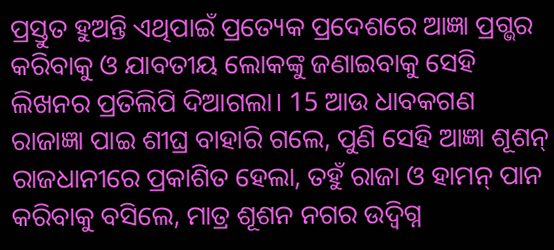ପ୍ରସ୍ତୁତ ହୁଅନ୍ତି ଏଥିପାଇଁ ପ୍ରତ୍ୟେକ ପ୍ରଦେଶରେ ଆଜ୍ଞା ପ୍ରଗ୍ଭର କରିବାକୁ ଓ ଯାବତୀୟ ଲୋକଙ୍କୁ ଜଣାଇବାକୁ ସେହି ଲିଖନର ପ୍ରତିଲିପି ଦିଆଗଲା। 15 ଆଉ ଧାବକଗଣ ରାଜାଜ୍ଞା ପାଇ ଶୀଘ୍ର ବାହାରି ଗଲେ, ପୁଣି ସେହି ଆଜ୍ଞା ଶୂଶନ୍ ରାଜଧାନୀରେ ପ୍ରକାଶିତ ହେଲା, ତହୁଁ ରାଜା ଓ ହାମନ୍ ପାନ କରିବାକୁ ବସିଲେ, ମାତ୍ର ଶୂଶନ ନଗର ଉଦ୍ବିଗ୍ନ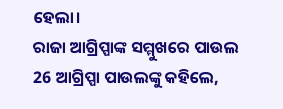ହେଲା।
ରାଜା ଆଗ୍ରିପ୍ପାଙ୍କ ସମ୍ମୁଖରେ ପାଉଲ
26 ଆଗ୍ରିପ୍ପା ପାଉଲଙ୍କୁ କହିଲେ,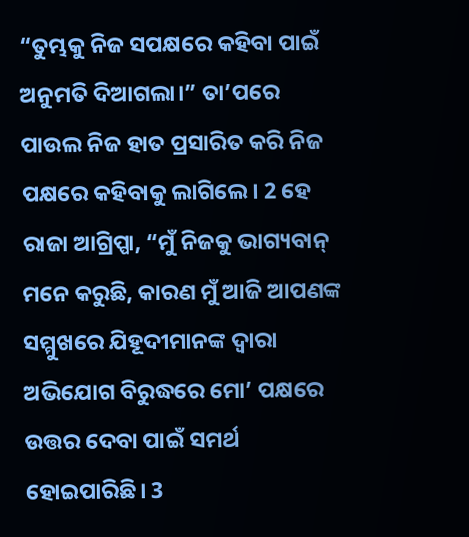“ତୁମ୍ଭକୁ ନିଜ ସପକ୍ଷରେ କହିବା ପାଇଁ ଅନୁମତି ଦିଆଗଲା।” ତା’ପରେ ପାଉଲ ନିଜ ହାତ ପ୍ରସାରିତ କରି ନିଜ ପକ୍ଷରେ କହିବାକୁ ଲାଗିଲେ। 2 ହେ ରାଜା ଆଗ୍ରିପ୍ପା, “ମୁଁ ନିଜକୁ ଭାଗ୍ୟବାନ୍ ମନେ କରୁଛି, କାରଣ ମୁଁ ଆଜି ଆପଣଙ୍କ ସମ୍ମୁଖରେ ଯିହୂଦୀମାନଙ୍କ ଦ୍ୱାରା ଅଭିଯୋଗ ବିରୁଦ୍ଧରେ ମୋ’ ପକ୍ଷରେ ଉତ୍ତର ଦେବା ପାଇଁ ସମର୍ଥ ହୋଇପାରିଛି। 3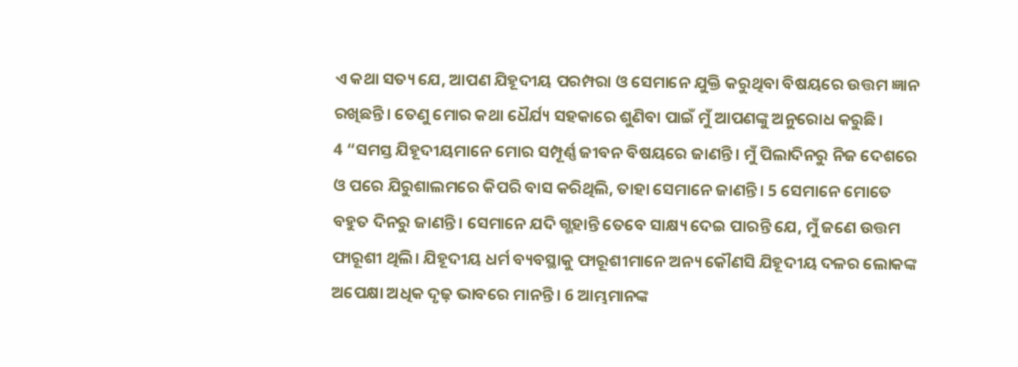ଏ କଥା ସତ୍ୟ ଯେ, ଆପଣ ଯିହୂଦୀୟ ପରମ୍ପରା ଓ ସେମାନେ ଯୁକ୍ତି କରୁଥିବା ବିଷୟରେ ଉତ୍ତମ ଜ୍ଞାନ ରଖିଛନ୍ତି। ତେଣୁ ମୋର କଥା ଧୈର୍ଯ୍ୟ ସହକାରେ ଶୁଣିବା ପାଇଁ ମୁଁ ଆପଣଙ୍କୁ ଅନୁରୋଧ କରୁଛି।
4 “ସମସ୍ତ ଯିହୂଦୀୟମାନେ ମୋର ସମ୍ପୂର୍ଣ୍ଣ ଜୀବନ ବିଷୟରେ ଜାଣନ୍ତି। ମୁଁ ପିଲାଦିନରୁ ନିଜ ଦେଶରେ ଓ ପରେ ଯିରୁଶାଲମରେ କିପରି ବାସ କରିଥିଲି, ତାହା ସେମାନେ ଜାଣନ୍ତି। 5 ସେମାନେ ମୋତେ ବହୁତ ଦିନରୁ ଜାଣନ୍ତି। ସେମାନେ ଯଦି ଗ୍ଭହାନ୍ତି ତେବେ ସାକ୍ଷ୍ୟ ଦେଇ ପାରନ୍ତି ଯେ, ମୁଁ ଜଣେ ଉତ୍ତମ ଫାରୂଶୀ ଥିଲି। ଯିହୂଦୀୟ ଧର୍ମ ବ୍ୟବସ୍ଥାକୁ ଫାରୂଶୀମାନେ ଅନ୍ୟ କୌଣସି ଯିହୂଦୀୟ ଦଳର ଲୋକଙ୍କ ଅପେକ୍ଷା ଅଧିକ ଦୃଢ଼ ଭାବରେ ମାନନ୍ତି। 6 ଆମ୍ଭମାନଙ୍କ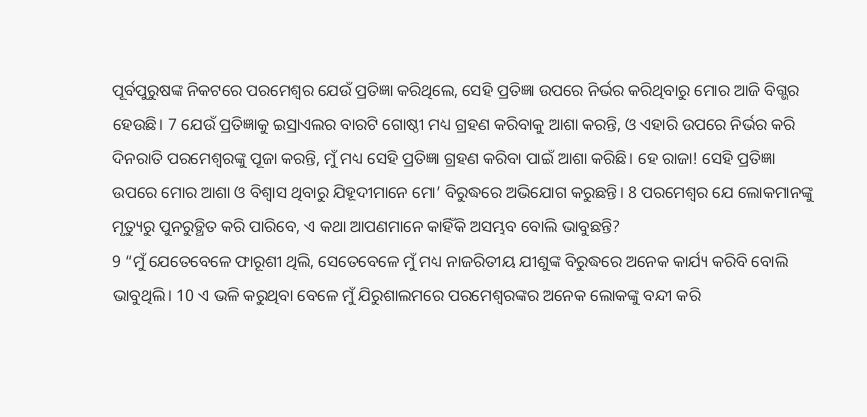ପୂର୍ବପୁରୁଷଙ୍କ ନିକଟରେ ପରମେଶ୍ୱର ଯେଉଁ ପ୍ରତିଜ୍ଞା କରିଥିଲେ, ସେହି ପ୍ରତିଜ୍ଞା ଉପରେ ନିର୍ଭର କରିଥିବାରୁ ମୋର ଆଜି ବିଗ୍ଭର ହେଉଛି। 7 ଯେଉଁ ପ୍ରତିଜ୍ଞାକୁ ଇସ୍ରାଏଲର ବାରଟି ଗୋଷ୍ଠୀ ମଧ୍ୟ ଗ୍ରହଣ କରିବାକୁ ଆଶା କରନ୍ତି, ଓ ଏହାରି ଉପରେ ନିର୍ଭର କରି ଦିନରାତି ପରମେଶ୍ୱରଙ୍କୁ ପୂଜା କରନ୍ତି, ମୁଁ ମଧ୍ୟ ସେହି ପ୍ରତିଜ୍ଞା ଗ୍ରହଣ କରିବା ପାଇଁ ଆଶା କରିଛି। ହେ ରାଜା! ସେହି ପ୍ରତିଜ୍ଞା ଉପରେ ମୋର ଆଶା ଓ ବିଶ୍ୱାସ ଥିବାରୁ ଯିହୂଦୀମାନେ ମୋ’ ବିରୁଦ୍ଧରେ ଅଭିଯୋଗ କରୁଛନ୍ତି। 8 ପରମେଶ୍ୱର ଯେ ଲୋକମାନଙ୍କୁ ମୃତ୍ୟୁରୁ ପୁନରୁତ୍ଥିତ କରି ପାରିବେ, ଏ କଥା ଆପଣମାନେ କାହିଁକି ଅସମ୍ଭବ ବୋଲି ଭାବୁଛନ୍ତି?
9 “ମୁଁ ଯେତେବେଳେ ଫାରୂଶୀ ଥିଲି, ସେତେବେଳେ ମୁଁ ମଧ୍ୟ ନାଜରିତୀୟ ଯୀଶୁଙ୍କ ବିରୁଦ୍ଧରେ ଅନେକ କାର୍ଯ୍ୟ କରିବି ବୋଲି ଭାବୁଥିଲି। 10 ଏ ଭଳି କରୁଥିବା ବେଳେ ମୁଁ ଯିରୁଶାଲମରେ ପରମେଶ୍ୱରଙ୍କର ଅନେକ ଲୋକଙ୍କୁ ବନ୍ଦୀ କରି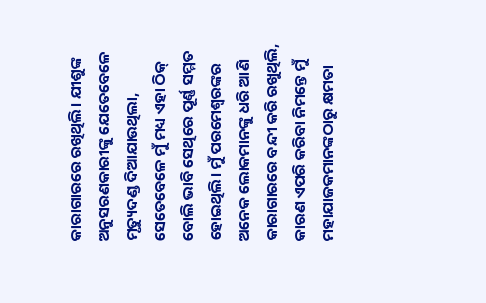କାରାଗାରରେ ରଖିଥିଲି। ଯୀଶୁଙ୍କ ଅନୁସରଣକାରୀଙ୍କୁ ଯେତେବେଳେ ମୃତ୍ୟୁଦଣ୍ଡ ଦିଆଯାଉଥିଲା, ସେତେବେଳେ ମୁଁ ମଧ୍ୟ ଏହା ଠିକ୍ ବୋଲି ଭାବି ସେଥିରେ ପୂର୍ଣ୍ଣ ସମ୍ମତ ହୋଇଥିଲି। ମୁଁ ପରମେଶ୍ୱରଙ୍କର ଅନେକ ଲୋକମାନଙ୍କୁ ଧରି ଆଣି କାରାଗାରରେ ବନ୍ଦୀ କରି ରଖୁଥିଲି, କାରଣ ଏପରି କରିବା ନିମନ୍ତେ ମୁଁ ମହାଯାଜକମାନଙ୍କଠାରୁ କ୍ଷମତା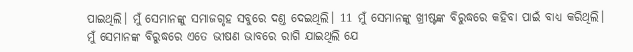ପାଇଥିଲି। ମୁଁ ସେମାନଙ୍କୁ ସମାଜଗୃହ ସବୁରେ ଦଣ୍ତ ଦେଇଥିଲି। 11 ମୁଁ ସେମାନଙ୍କୁ ଖ୍ରୀଷ୍ଟଙ୍କ ବିରୁଦ୍ଧରେ କହିବା ପାଇଁ ବାଧ୍ୟ କରିଥିଲି। ମୁଁ ସେମାନଙ୍କ ବିରୁଦ୍ଧରେ ଏତେ ଭୀଷଣ ଭାବରେ ରାଗି ଯାଇଥିଲି ଯେ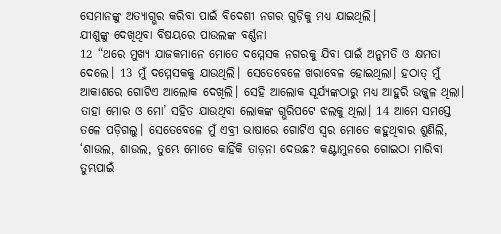ସେମାନଙ୍କୁ ଅତ୍ୟାଗ୍ଭର କରିବା ପାଇଁ ବିଦେଶୀ ନଗର ଗୁଡ଼ିକୁ ମଧ୍ୟ ଯାଇଥିଲି।
ଯୀଶୁଙ୍କୁ ଦେଖିଥିବା ବିଷୟରେ ପାଉଲଙ୍କ ବର୍ଣ୍ଣନା
12 “ଥରେ ମୁଖ୍ୟ ଯାଜକମାନେ ମୋତେ ଦମ୍ମେସକ ନଗରକୁ ଯିବା ପାଇଁ ଅନୁମତି ଓ କ୍ଷମତା ଦେଲେ। 13 ମୁଁ ଦମ୍ମେସକକୁ ଯାଉଥିଲି। ସେତେବେଳେ ଖରାବେଳ ହୋଇଥିଲା। ହଠାତ୍ ମୁଁ ଆକାଶରେ ଗୋଟିଏ ଆଲୋକ ଦେଖିଲି। ସେହି ଆଲୋକ ସୂର୍ଯ୍ୟଙ୍କଠାରୁ ମଧ୍ୟ ଆହୁରି ଉଜ୍ଜ୍ୱଳ ଥିଲା। ତାହା ମୋର ଓ ମୋ’ ସହିତ ଯାଉଥିବା ଲୋକଙ୍କ ଗ୍ଭରିପଟେ ଝଲକୁ ଥିଲା। 14 ଆମେ ସମସ୍ତେ ତଳେ ପଡ଼ିଗଲୁ। ସେତେବେଳେ ମୁଁ ଏବ୍ରୀ ଭାଷାରେ ଗୋଟିଏ ସ୍ୱର ମୋତେ କହୁଥିବାର ଶୁଣିଲି, ‘ଶାଉଲ, ଶାଉଲ, ତୁମ୍ଭେ ମୋତେ କାହିଁକି ତାଡ଼ନା ଦେଉଛ? କଣ୍ଟାମୁନରେ ଗୋଇଠା ମାରିବା ତୁମ୍ଭପାଇଁ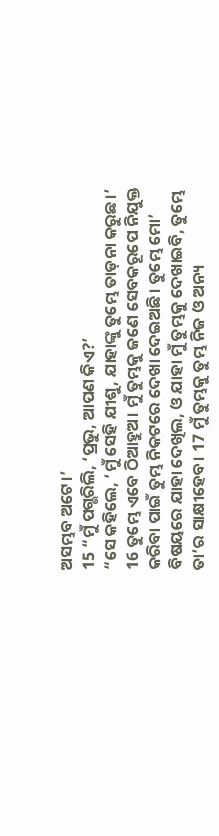ଅସମ୍ଭବ ଅଟେ।’
15 “ମୁଁ ପଗ୍ଭରିଲି, ‘ପ୍ରଭୁ, ଆପଣ କିଏ?’
“ସେ କହିଲେ, ‘ମୁଁ ସେହି ଯୀଶୁ, ଯାହାଙ୍କୁ ତୁମ୍ଭେ ତାଡ଼ନା କରୁଛ।’ 16 ତୁମ୍ଭେ ଏବେ ଠିଆହୁଅ। ମୁଁ ତୁମ୍ଭକୁ ଜଣେ ସେବକରୂପେ ନିଯୁକ୍ତ କରିବା ପାଇଁ ତୁମ୍ଭ ନିକଟରେ ଦେଖା ଦେଇଅଛି। ତୁମ୍ଭେ ମୋ’ ବିଷୟରେ ଯାହା ଦେଖିଲ, ଓ ଯାହା ମୁଁ ତୁମ୍ଭକୁ ଦେଖାଇବି, ତୁମ୍ଭେ ତା’ର ସାକ୍ଷୀହେବ। 17 ମୁଁ ତୁମ୍ଭକୁ ତୁମ୍ଭ ନିଜ ଓ ଅନ୍ୟ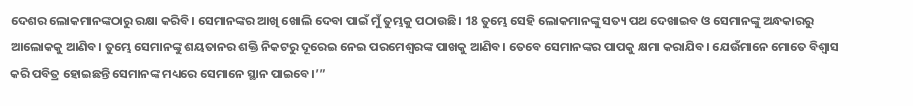ଦେଶର ଲୋକମାନଙ୍କଠାରୁ ରକ୍ଷା କରିବି। ସେମାନଙ୍କର ଆଖି ଖୋଲି ଦେବା ପାଇଁ ମୁଁ ତୁମ୍ଭକୁ ପଠାଉଛି। 18 ତୁମ୍ଭେ ସେହି ଲୋକମାନଙ୍କୁ ସତ୍ୟ ପଥ ଦେଖାଇବ ଓ ସେମାନଙ୍କୁ ଅନ୍ଧକାରରୁ ଆଲୋକକୁ ଆଣିବ। ତୁମ୍ଭେ ସେମାନଙ୍କୁ ଶୟତାନର ଶକ୍ତି ନିକଟରୁ ଦୂରେଇ ନେଇ ପରମେଶ୍ୱରଙ୍କ ପାଖକୁ ଆଣିବ। ତେବେ ସେମାନଙ୍କର ପାପକୁ କ୍ଷମା କରାଯିବ। ଯେଉଁମାନେ ମୋତେ ବିଶ୍ୱାସ କରି ପବିତ୍ର ହୋଇଛନ୍ତି ସେମାନଙ୍କ ମଧ୍ୟରେ ସେମାନେ ସ୍ଥାନ ପାଇବେ।’”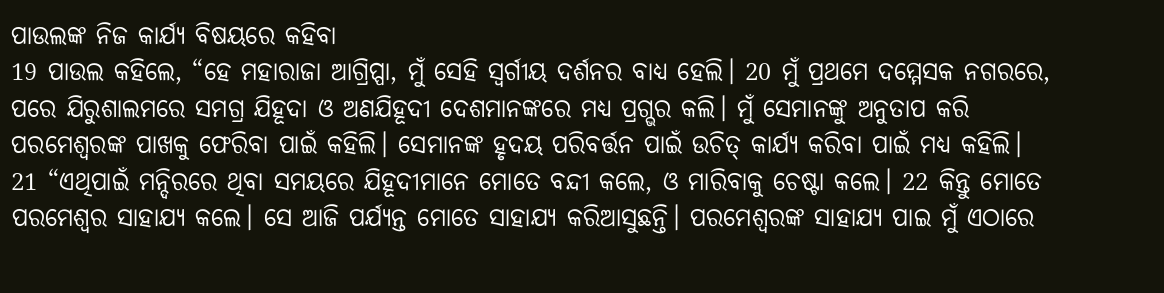ପାଉଲଙ୍କ ନିଜ କାର୍ଯ୍ୟ ବିଷୟରେ କହିବା
19 ପାଉଲ କହିଲେ, “ହେ ମହାରାଜା ଆଗ୍ରିପ୍ପା, ମୁଁ ସେହି ସ୍ୱର୍ଗୀୟ ଦର୍ଶନର ବାଧ୍ୟ ହେଲି। 20 ମୁଁ ପ୍ରଥମେ ଦମ୍ମେସକ ନଗରରେ, ପରେ ଯିରୁଶାଲମରେ ସମଗ୍ର ଯିହୂଦା ଓ ଅଣଯିହୂଦୀ ଦେଶମାନଙ୍କରେ ମଧ୍ୟ ପ୍ରଗ୍ଭର କଲି। ମୁଁ ସେମାନଙ୍କୁ ଅନୁତାପ କରି ପରମେଶ୍ୱରଙ୍କ ପାଖକୁ ଫେରିବା ପାଇଁ କହିଲି। ସେମାନଙ୍କ ହୃଦୟ ପରିବର୍ତ୍ତନ ପାଇଁ ଉଚିତ୍ କାର୍ଯ୍ୟ କରିବା ପାଇଁ ମଧ୍ୟ କହିଲି।
21 “ଏଥିପାଇଁ ମନ୍ଦିରରେ ଥିବା ସମୟରେ ଯିହୂଦୀମାନେ ମୋତେ ବନ୍ଦୀ କଲେ, ଓ ମାରିବାକୁ ଚେଷ୍ଟା କଲେ। 22 କିନ୍ତୁ ମୋତେ ପରମେଶ୍ୱର ସାହାଯ୍ୟ କଲେ। ସେ ଆଜି ପର୍ଯ୍ୟନ୍ତ ମୋତେ ସାହାଯ୍ୟ କରିଆସୁଛନ୍ତି। ପରମେଶ୍ୱରଙ୍କ ସାହାଯ୍ୟ ପାଇ ମୁଁ ଏଠାରେ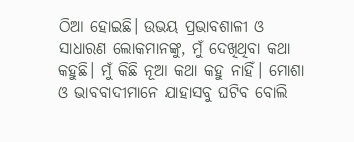ଠିଆ ହୋଇଛି। ଉଭୟ ପ୍ରଭାବଶାଳୀ ଓ ସାଧାରଣ ଲୋକମାନଙ୍କୁ, ମୁଁ ଦେଖିଥିବା କଥା କହୁଛି। ମୁଁ କିଛି ନୂଆ କଥା କହୁ ନାହିଁ। ମୋଶା ଓ ଭାବବାଦୀମାନେ ଯାହାସବୁ ଘଟିବ ବୋଲି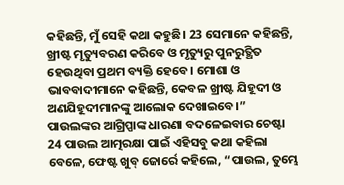କହିଛନ୍ତି, ମୁଁ ସେହି କଥା କହୁଛି। 23 ସେମାନେ କହିଛନ୍ତି, ଖ୍ରୀଷ୍ଟ ମୃତ୍ୟୁବରଣ କରିବେ ଓ ମୃତ୍ୟୁରୁ ପୁନରୁତ୍ଥିତ ହେଉଥିବା ପ୍ରଥମ ବ୍ୟକ୍ତି ହେବେ। ମୋଶା ଓ ଭାବବାଦୀମାନେ କହିଛନ୍ତି, କେବଳ ଖ୍ରୀଷ୍ଟ ଯିହୂଦୀ ଓ ଅଣଯିହୂଦୀମାନଙ୍କୁ ଆଲୋକ ଦେଖାଇବେ।”
ପାଉଲଙ୍କର ଆଗ୍ରିପ୍ପାଙ୍କ ଧାରଣା ବଦଳେଇବାର ଚେଷ୍ଟା
24 ପାଉଲ ଆତ୍ମରକ୍ଷା ପାଇଁ ଏହିସବୁ କଥା କହିଲା ବେଳେ, ଫେଷ୍ଟ ଖୁବ୍ ଜୋର୍ରେ କହିଲେ, “ପାଉଲ, ତୁମ୍ଭେ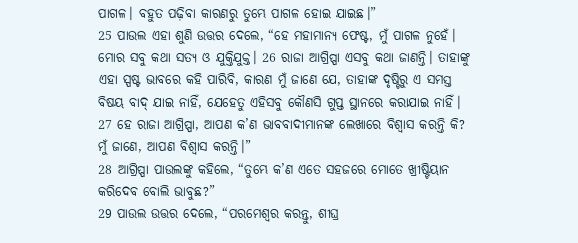ପାଗଳ। ବହୁତ ପଢ଼ିବା କାରଣରୁ ତୁମ୍ଭେ ପାଗଳ ହୋଇ ଯାଇଛ।”
25 ପାଉଲ ଏହା ଶୁଣି ଉତ୍ତର ଦେଲେ, “ହେ ମହାମାନ୍ୟ ଫେଷ୍ଟ, ମୁଁ ପାଗଳ ନୁହେଁ। ମୋର ସବୁ କଥା ସତ୍ୟ ଓ ଯୁକ୍ତିଯୁକ୍ତ। 26 ରାଜା ଆଗ୍ରିପ୍ପା ଏସବୁ କଥା ଜାଣନ୍ତି। ତାହାଙ୍କୁ ଏହା ସ୍ପଷ୍ଟ ଭାବରେ କହି ପାରିବି, କାରଣ ମୁଁ ଜାଣେ ଯେ, ତାହାଙ୍କ ଦୃଷ୍ଟିରୁ ଏ ସମସ୍ତ ବିଷୟ ବାଦ୍ ଯାଇ ନାହିଁ, ଯେହେତୁ ଏହିସବୁ କୌଣସି ଗୁପ୍ତ ସ୍ଥାନରେ କରାଯାଇ ନାହିଁ। 27 ହେ ରାଜା ଆଗ୍ରିପ୍ପା, ଆପଣ କ’ଣ ଭାବବାଦୀମାନଙ୍କ ଲେଖାରେ ବିଶ୍ୱାସ କରନ୍ତି କି? ମୁଁ ଜାଣେ, ଆପଣ ବିଶ୍ୱାସ କରନ୍ତି।”
28 ଆଗ୍ରିପ୍ପା ପାଉଲଙ୍କୁ କହିଲେ, “ତୁମ୍ଭେ କ’ଣ ଏତେ ସହଜରେ ମୋତେ ଖ୍ରୀଷ୍ଟିୟାନ କରିଦେବ ବୋଲି ଭାବୁଛ?”
29 ପାଉଲ ଉତ୍ତର ଦେଲେ, “ପରମେଶ୍ୱର କରନ୍ତୁ, ଶୀଘ୍ର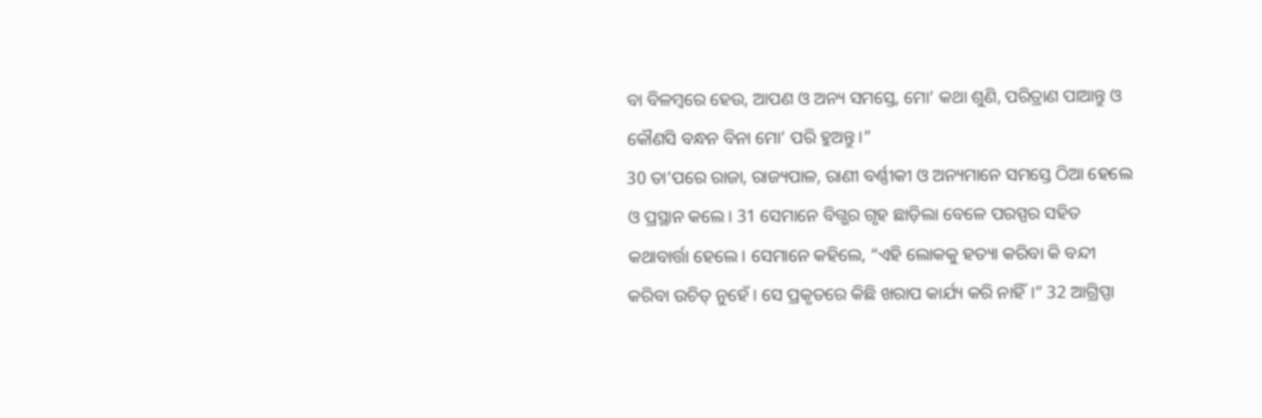ବା ବିଳମ୍ବରେ ହେଉ, ଆପଣ ଓ ଅନ୍ୟ ସମସ୍ତେ, ମୋ’ କଥା ଶୁଣି, ପରିତ୍ରାଣ ପାଆନ୍ତୁ ଓ କୌଣସି ବନ୍ଧନ ବିନା ମୋ’ ପରି ହୁଅନ୍ତୁ।”
30 ତା’ପରେ ରାଜା, ରାଜ୍ୟପାଳ, ରାଣୀ ବର୍ଣ୍ଣୀକୀ ଓ ଅନ୍ୟମାନେ ସମସ୍ତେ ଠିଆ ହେଲେ ଓ ପ୍ରସ୍ଥାନ କଲେ। 31 ସେମାନେ ବିଗ୍ଭର ଗୃହ ଛାଡ଼ିଲା ବେଳେ ପରସ୍ପର ସହିତ କଥାବାର୍ତ୍ତା ହେଲେ। ସେମାନେ କହିଲେ, “ଏହି ଲୋକକୁ ହତ୍ୟା କରିବା କି ବନ୍ଦୀ କରିବା ଉଚିତ୍ ନୁହେଁ। ସେ ପ୍ରକୃତରେ କିଛି ଖରାପ କାର୍ଯ୍ୟ କରି ନାହିଁ।” 32 ଆଗ୍ରିପ୍ପା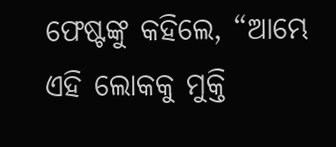ଫେଷ୍ଟଙ୍କୁ କହିଲେ, “ଆମ୍ଭେ ଏହି ଲୋକକୁ ମୁକ୍ତି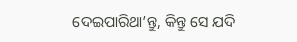ଦେଇପାରିଥା’ନ୍ତୁ, କିନ୍ତୁ ସେ ଯଦି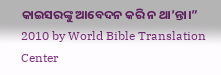କାଇସରଙ୍କୁ ଆବେଦନ କରି ନ ଥା’ନ୍ତା।”
2010 by World Bible Translation Center